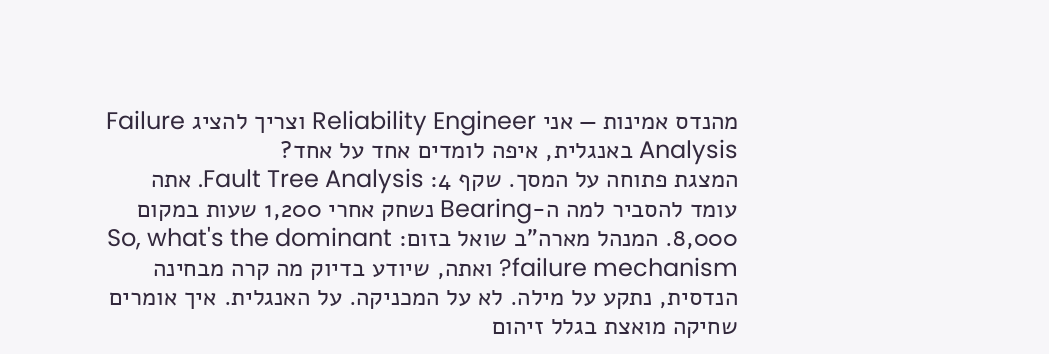מהנדס אמינות — אני Reliability Engineer וצריך להציג Failure Analysis באנגלית, איפה לומדים אחד על אחד?
המצגת פתוחה על המסך. שקף 4: Fault Tree Analysis. אתה עומד להסביר למה ה-Bearing נשחק אחרי 1,200 שעות במקום 8,000. המנהל מארה"ב שואל בזום: So, what's the dominant failure mechanism? ואתה, שיודע בדיוק מה קרה מבחינה הנדסית, נתקע על מילה. לא על המכניקה. על האנגלית. איך אומרים שחיקה מואצת בגלל זיהום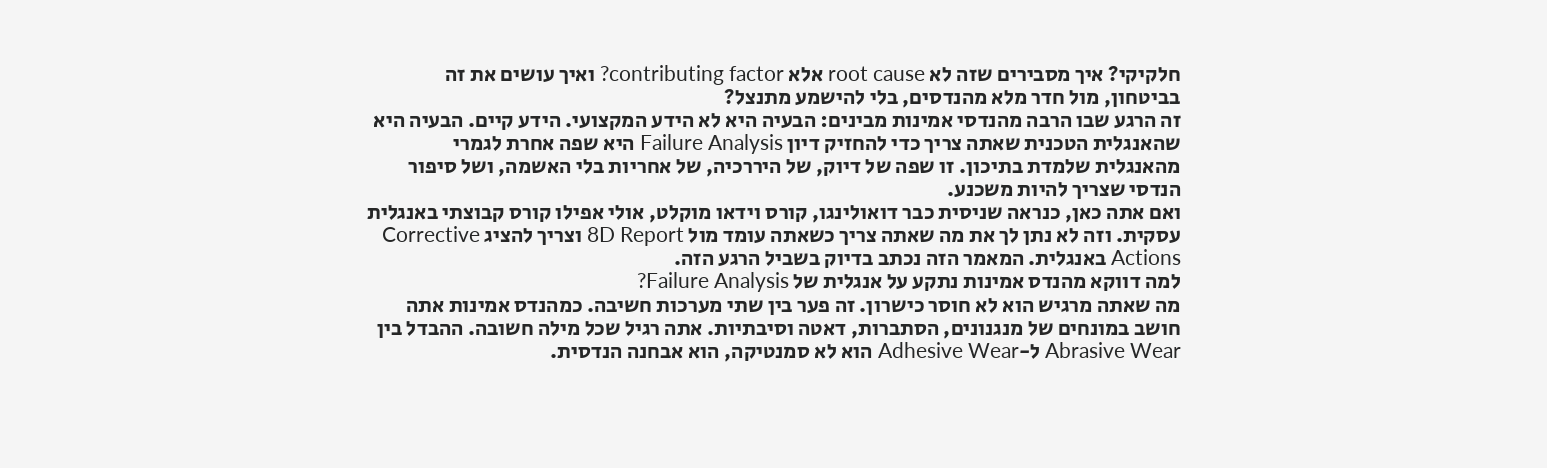חלקיקי? איך מסבירים שזה לא root cause אלא contributing factor? ואיך עושים את זה בביטחון, מול חדר מלא מהנדסים, בלי להישמע מתנצל?
זה הרגע שבו הרבה מהנדסי אמינות מבינים: הבעיה היא לא הידע המקצועי. הידע קיים. הבעיה היא שהאנגלית הטכנית שאתה צריך כדי להחזיק דיון Failure Analysis היא שפה אחרת לגמרי מהאנגלית שלמדת בתיכון. זו שפה של דיוק, של היררכיה, של אחריות בלי האשמה, ושל סיפור הנדסי שצריך להיות משכנע.
ואם אתה כאן, כנראה שניסית כבר דואולינגו, קורס וידאו מוקלט, אולי אפילו קורס קבוצתי באנגלית עסקית. וזה לא נתן לך את מה שאתה צריך כשאתה עומד מול 8D Report וצריך להציג Corrective Actions באנגלית. המאמר הזה נכתב בדיוק בשביל הרגע הזה.
למה דווקא מהנדס אמינות נתקע על אנגלית של Failure Analysis?
מה שאתה מרגיש הוא לא חוסר כישרון. זה פער בין שתי מערכות חשיבה. כמהנדס אמינות אתה חושב במונחים של מנגנונים, הסתברות, דאטה וסיבתיות. אתה רגיל שכל מילה חשובה. ההבדל בין Abrasive Wear ל-Adhesive Wear הוא לא סמנטיקה, הוא אבחנה הנדסית.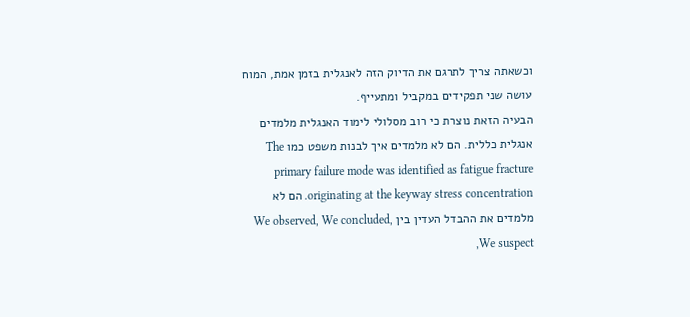וכשאתה צריך לתרגם את הדיוק הזה לאנגלית בזמן אמת, המוח עושה שני תפקידים במקביל ומתעייף.
הבעיה הזאת נוצרת כי רוב מסלולי לימוד האנגלית מלמדים אנגלית כללית. הם לא מלמדים איך לבנות משפט כמו The primary failure mode was identified as fatigue fracture originating at the keyway stress concentration. הם לא מלמדים את ההבדל העדין בין We observed, We concluded, We suspect,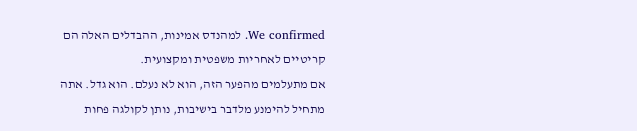We confirmed. למהנדס אמינות, ההבדלים האלה הם קריטיים לאחריות משפטית ומקצועית.
אם מתעלמים מהפער הזה, הוא לא נעלם. הוא גדל. אתה מתחיל להימנע מלדבר בישיבות, נותן לקולגה פחות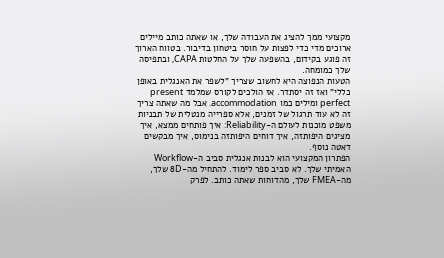מקצועי ממך להציג את העבודה שלך, או שאתה כותב מיילים ארוכים מדי כדי לפצות על חוסר ביטחון בדיבור. בטווח הארוך זה פוגע בקידום, בהשפעה שלך על החלטות CAPA, ובתפיסה שלך כמומחה.
הטעות הנפוצה היא לחשוב שצריך "לשפר את האנגלית באופן כללי" ואז זה יסתדר. אז הולכים לקורס שמלמד present perfect ומילים כמו accommodation. אבל מה שאתה צריך זה לא עוד תרגול של זמנים, אלא ספרייה מנטלית של תבניות משפט מוכנות לעולם ה-Reliability: איך פותחים ממצא, איך מציגים היפותזה, איך דוחים היפותזה בנימוס, איך מבקשים דאטה נוסף.
הפתרון המקצועי הוא לבנות אנגלית סביב ה-Workflow האמיתי שלך. לא סביב ספר לימוד. להתחיל מה-8D שלך, מה-FMEA שלך, מהדוחות שאתה כותב. לפרק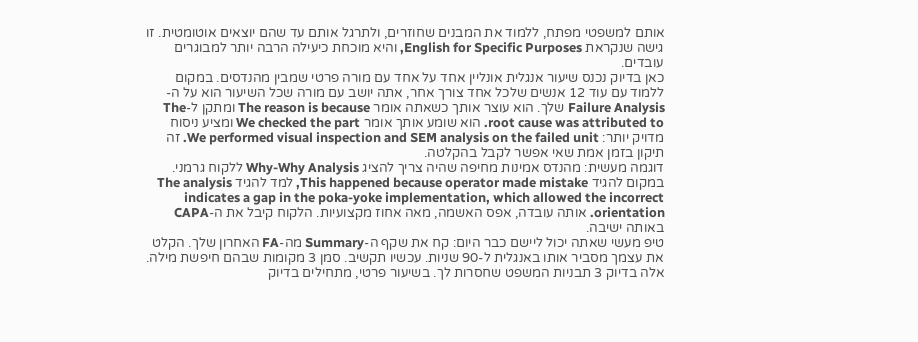אותם למשפטי מפתח, ללמוד את המבנים שחוזרים, ולתרגל אותם עד שהם יוצאים אוטומטית. זו גישה שנקראת English for Specific Purposes, והיא מוכחת כיעילה הרבה יותר למבוגרים עובדים.
כאן בדיוק נכנס שיעור אנגלית אונליין אחד על אחד עם מורה פרטי שמבין מהנדסים. במקום ללמוד עם עוד 12 אנשים שלכל אחד צורך אחר, אתה יושב עם מורה שכל השיעור הוא על ה-Failure Analysis שלך. הוא עוצר אותך כשאתה אומר The reason is because ומתקן ל-The root cause was attributed to. הוא שומע אותך אומר We checked the part ומציע ניסוח מדויק יותר: We performed visual inspection and SEM analysis on the failed unit. זה תיקון בזמן אמת שאי אפשר לקבל בהקלטה.
דוגמה מעשית: מהנדס אמינות מחיפה שהיה צריך להציג Why-Why Analysis ללקוח גרמני. במקום להגיד This happened because operator made mistake, למד להגיד The analysis indicates a gap in the poka-yoke implementation, which allowed the incorrect orientation. אותה עובדה, אפס האשמה, מאה אחוז מקצועיות. הלקוח קיבל את ה-CAPA באותה ישיבה.
טיפ מעשי שאתה יכול ליישם כבר היום: קח את שקף ה-Summary מה-FA האחרון שלך. הקלט את עצמך מסביר אותו באנגלית ל-90 שניות. עכשיו תקשיב. סמן 3 מקומות שבהם חיפשת מילה. אלה בדיוק 3 תבניות המשפט שחסרות לך. בשיעור פרטי, מתחילים בדיוק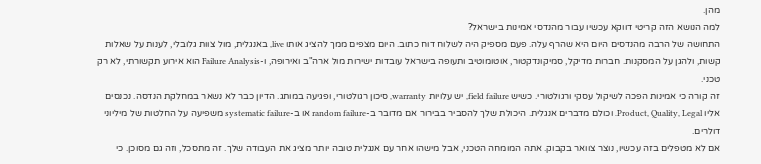מהן.
למה הנושא הזה קריטי דווקא עכשיו עבור מהנדסי אמינות בישראל?
התחושה של הרבה מהנדסים היום היא שהרף עלה. פעם מספיק היה לשלוח דוח כתוב. היום מצפים ממך להציג אותו live, באנגלית, מול צוות גלובלי, לענות על שאלות קשות, ולהגן על המסקנות. חברות מדיקל, סמיקונדקטור, אוטומוטיב ותעופה בישראל עובדות ישירות מול ארה"ב ואירופה, ו-Failure Analysis הוא אירוע תקשורתי, לא רק טכני.
זה קורה כי אמינות הפכה לשיקול עסקי ורגולטורי. כשיש field failure, יש עלויות warranty, סיכון רגולטורי, ופגיעה במותג. הדיון כבר לא נשאר במחלקת הנדסה. נכנסים אליו Product, Quality, Legal. וכולם מדברים אנגלית. היכולת שלך להסביר בבירור אם מדובר ב-random failure או ב-systematic failure משפיעה על החלטות של מיליוני דולרים.
אם לא מטפלים בזה עכשיו, נוצר צוואר בקבוק. אתה המומחה הטכני, אבל מישהו אחר עם אנגלית טובה יותר מציג את העבודה שלך. זה מתסכל, וזה גם מסוכן. כי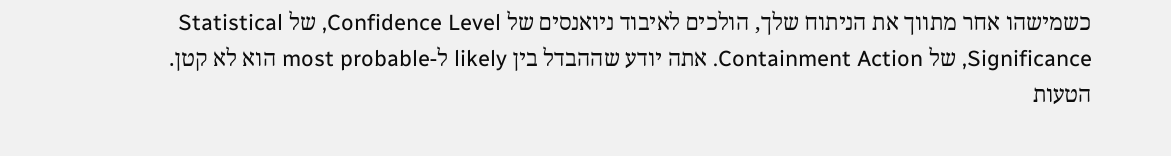כשמישהו אחר מתווך את הניתוח שלך, הולכים לאיבוד ניואנסים של Confidence Level, של Statistical Significance, של Containment Action. אתה יודע שההבדל בין likely ל-most probable הוא לא קטן.
הטעות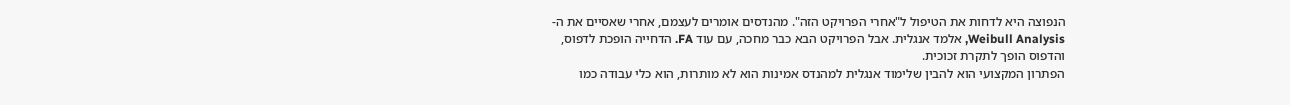הנפוצה היא לדחות את הטיפול ל"אחרי הפרויקט הזה". מהנדסים אומרים לעצמם, אחרי שאסיים את ה-Weibull Analysis, אלמד אנגלית. אבל הפרויקט הבא כבר מחכה, עם עוד FA. הדחייה הופכת לדפוס, והדפוס הופך לתקרת זכוכית.
הפתרון המקצועי הוא להבין שלימוד אנגלית למהנדס אמינות הוא לא מותרות, הוא כלי עבודה כמו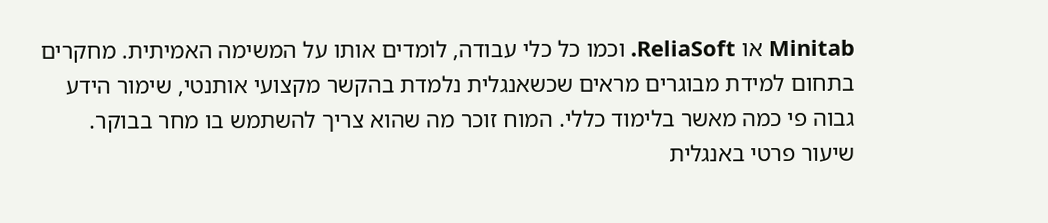Minitab או ReliaSoft. וכמו כל כלי עבודה, לומדים אותו על המשימה האמיתית. מחקרים בתחום למידת מבוגרים מראים שכשאנגלית נלמדת בהקשר מקצועי אותנטי, שימור הידע גבוה פי כמה מאשר בלימוד כללי. המוח זוכר מה שהוא צריך להשתמש בו מחר בבוקר.
שיעור פרטי באנגלית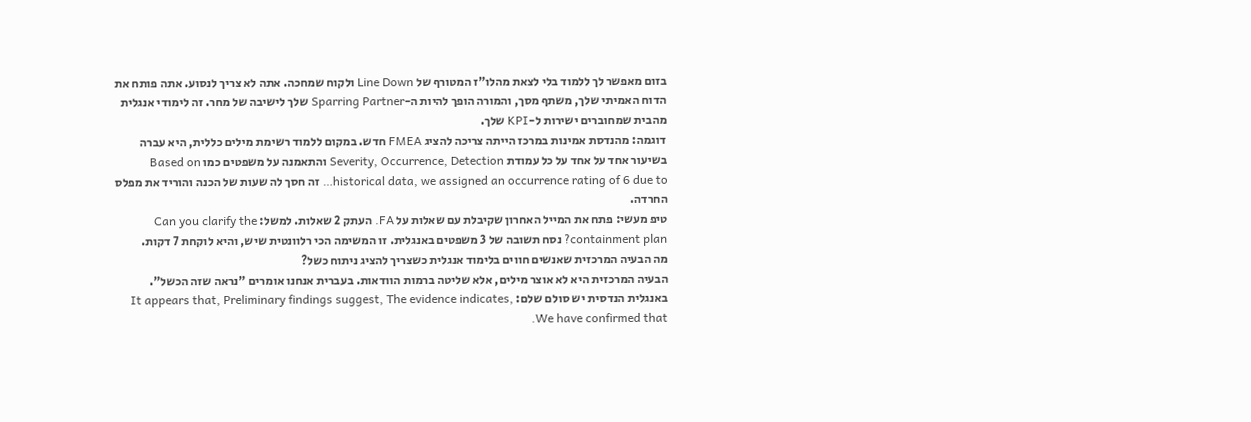בזום מאפשר לך ללמוד בלי לצאת מהלו"ז המטורף של Line Down ולקוח שמחכה. אתה לא צריך לנסוע. אתה פותח את הדוח האמיתי שלך, משתף מסך, והמורה הופך להיות ה-Sparring Partner שלך לישיבה של מחר. זה לימודי אנגלית מהבית שמחוברים ישירות ל-KPI שלך.
דוגמה: מהנדסת אמינות במרכז הייתה צריכה להציג FMEA חדש. במקום ללמוד רשימת מילים כללית, היא עברה בשיעור אחד על אחד על כל עמודת Severity, Occurrence, Detection והתאמנה על משפטים כמו Based on historical data, we assigned an occurrence rating of 6 due to… זה חסך לה שעות של הכנה והוריד את מפלס החרדה.
טיפ מעשי: פתח את המייל האחרון שקיבלת עם שאלות על FA. העתק 2 שאלות. למשל: Can you clarify the containment plan? נסח תשובה של 3 משפטים באנגלית. זו המשימה הכי רלוונטית שיש, והיא לוקחת 7 דקות.
מה הבעיה המרכזית שאנשים חווים בלימוד אנגלית כשצריך להציג ניתוח כשל?
הבעיה המרכזית היא לא אוצר מילים, אלא שליטה ברמות הוודאות. בעברית אנחנו אומרים "נראה שזה הכשל". באנגלית הנדסית יש סולם שלם: It appears that, Preliminary findings suggest, The evidence indicates, We have confirmed that.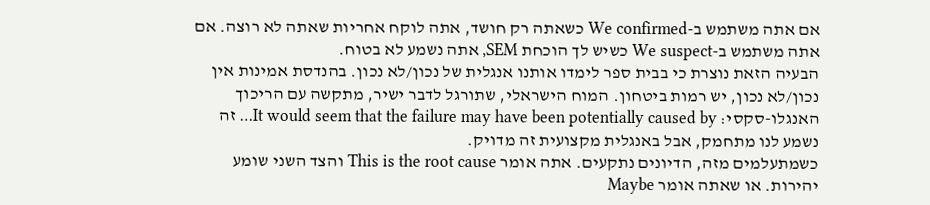אם אתה משתמש ב-We confirmed כשאתה רק חושד, אתה לוקח אחריות שאתה לא רוצה. אם אתה משתמש ב-We suspect כשיש לך הוכחת SEM, אתה נשמע לא בטוח.
הבעיה הזאת נוצרת כי בבית ספר לימדו אותנו אנגלית של נכון/לא נכון. בהנדסת אמינות אין נכון/לא נכון, יש רמות ביטחון. המוח הישראלי, שתורגל לדבר ישיר, מתקשה עם הריכוך האנגלו-סקסי: It would seem that the failure may have been potentially caused by… זה נשמע לנו מתחמק, אבל באנגלית מקצועית זה מדויק.
כשמתעלמים מזה, הדיונים נתקעים. אתה אומר This is the root cause והצד השני שומע יהירות. או שאתה אומר Maybe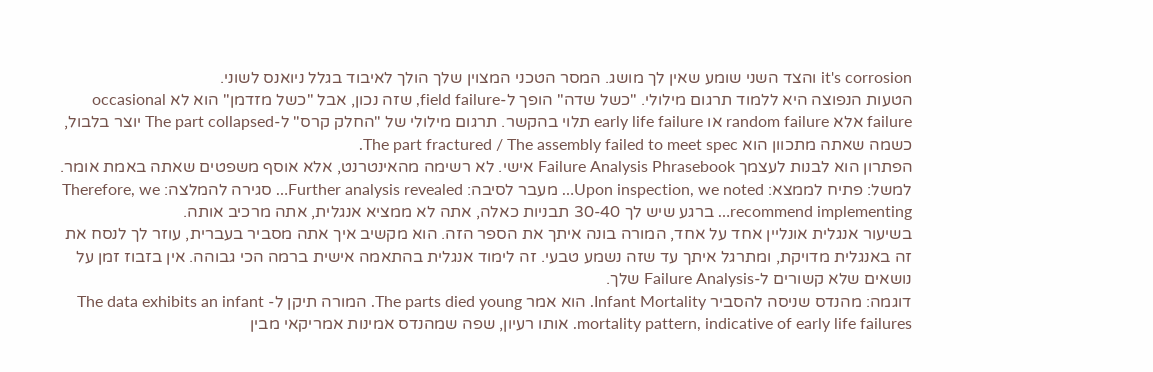it's corrosion והצד השני שומע שאין לך מושג. המסר הטכני המצוין שלך הולך לאיבוד בגלל ניואנס לשוני.
הטעות הנפוצה היא ללמוד תרגום מילולי. "כשל שדה" הופך ל-field failure, שזה נכון, אבל "כשל מזדמן" הוא לא occasional failure אלא random failure או early life failure תלוי בהקשר. תרגום מילולי של "החלק קרס" ל-The part collapsed יוצר בלבול, כשמה שאתה מתכוון הוא The part fractured / The assembly failed to meet spec.
הפתרון הוא לבנות לעצמך Failure Analysis Phrasebook אישי. לא רשימה מהאינטרנט, אלא אוסף משפטים שאתה באמת אומר. למשל: פתיח לממצא: Upon inspection, we noted… מעבר לסיבה: Further analysis revealed… סגירה להמלצה: Therefore, we recommend implementing… ברגע שיש לך 30-40 תבניות כאלה, אתה לא ממציא אנגלית, אתה מרכיב אותה.
בשיעור אנגלית אונליין אחד על אחד, המורה בונה איתך את הספר הזה. הוא מקשיב איך אתה מסביר בעברית, עוזר לך לנסח את זה באנגלית מדויקת, ומתרגל איתך עד שזה נשמע טבעי. זה לימוד אנגלית בהתאמה אישית ברמה הכי גבוהה. אין בזבוז זמן על נושאים שלא קשורים ל-Failure Analysis שלך.
דוגמה: מהנדס שניסה להסביר Infant Mortality. הוא אמר The parts died young. המורה תיקן ל- The data exhibits an infant mortality pattern, indicative of early life failures. אותו רעיון, שפה שמהנדס אמינות אמריקאי מבין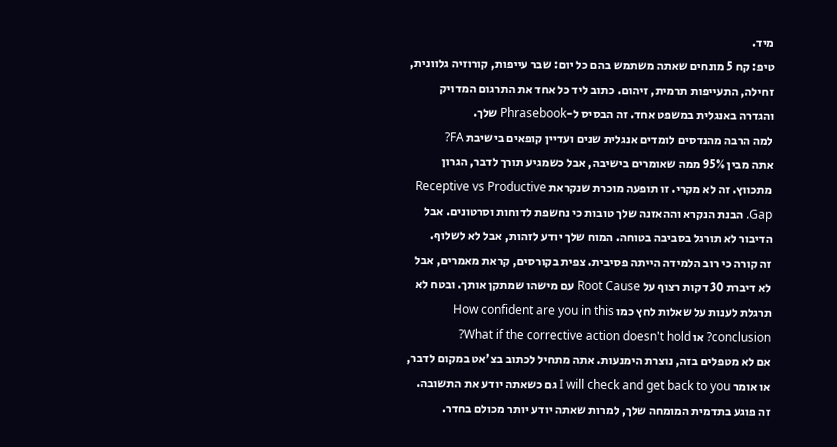מיד.
טיפ: קח 5 מונחים שאתה משתמש בהם כל יום: שבר עייפות, קורוזיה גלוונית, זחילה, התעייפות תרמית, זיהום. כתוב ליד כל אחד את התרגום המדויק והגדרה באנגלית במשפט אחד. זה הבסיס ל-Phrasebook שלך.
למה הרבה מהנדסים לומדים אנגלית שנים ועדיין קופאים בישיבת FA?
אתה מבין 95% ממה שאומרים בישיבה, אבל כשמגיע תורך לדבר, הגרון מתכווץ. זה לא מקרי. זו תופעה מוכרת שנקראת Receptive vs Productive Gap. הבנת הנקרא וההאזנה שלך טובות כי נחשפת לדוחות וסרטונים. אבל הדיבור לא תורגל בסביבה בטוחה. המוח שלך יודע לזהות, אבל לא לשלוף.
זה קורה כי רוב הלמידה הייתה פסיבית. צפית בקורסים, קראת מאמרים, אבל לא דיברת 30 דקות רצוף על Root Cause עם מישהו שמתקן אותך. ובטח לא תרגלת לענות על שאלות לחץ כמו How confident are you in this conclusion? או What if the corrective action doesn't hold?
אם לא מטפלים בזה, נוצרת הימנעות. אתה מתחיל לכתוב בצ'אט במקום לדבר, או אומר I will check and get back to you גם כשאתה יודע את התשובה. זה פוגע בתדמית המומחה שלך, למרות שאתה יודע יותר מכולם בחדר.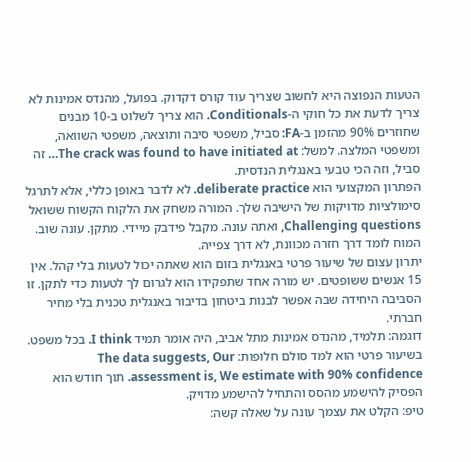הטעות הנפוצה היא לחשוב שצריך עוד קורס דקדוק. בפועל, מהנדס אמינות לא צריך לדעת את כל חוקי ה-Conditionals. הוא צריך לשלוט ב-10 מבנים שחוזרים 90% מהזמן ב-FA: סביל, משפטי סיבה ותוצאה, משפטי השוואה, ומשפטי המלצה. למשל: The crack was found to have initiated at… זה סביל, וזה הכי טבעי באנגלית הנדסית.
הפתרון המקצועי הוא deliberate practice. לא לדבר באופן כללי, אלא לתרגל סימולציות מדויקות של הישיבה שלך. המורה משחק את הלקוח הקשוח ששואל Challenging questions, ואתה עונה. מקבל פידבק מיידי. מתקן. עונה שוב. המוח לומד דרך חזרה מכוונת, לא דרך צפייה.
יתרון עצום של שיעור פרטי באנגלית בזום הוא שאתה יכול לטעות בלי קהל. אין 15 אנשים ששופטים. יש מורה אחד שתפקידו הוא לגרום לך לטעות כדי לתקן. זו הסביבה היחידה שבה אפשר לבנות ביטחון בדיבור באנגלית טכנית בלי מחיר חברתי.
דוגמה: תלמיד, מהנדס אמינות מתל אביב, היה אומר תמיד I think. בכל משפט. בשיעור פרטי הוא למד סולם חלופות: The data suggests, Our assessment is, We estimate with 90% confidence. תוך חודש הוא הפסיק להישמע מהסס והתחיל להישמע מדויק.
טיפ: הקלט את עצמך עונה על שאלה קשה: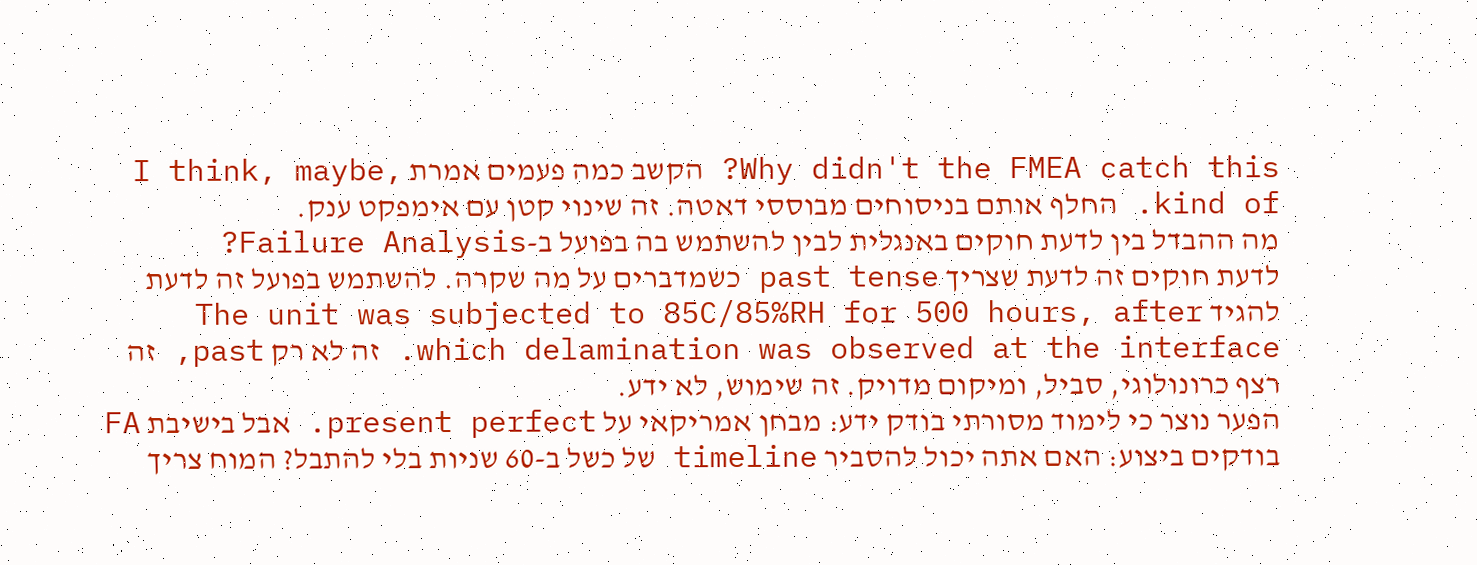Why didn't the FMEA catch this? הקשב כמה פעמים אמרת I think, maybe, kind of. החלף אותם בניסוחים מבוססי דאטה. זה שינוי קטן עם אימפקט ענק.
מה ההבדל בין לדעת חוקים באנגלית לבין להשתמש בה בפועל ב-Failure Analysis?
לדעת חוקים זה לדעת שצריך past tense כשמדברים על מה שקרה. להשתמש בפועל זה לדעת להגיד The unit was subjected to 85C/85%RH for 500 hours, after which delamination was observed at the interface. זה לא רק past, זה רצף כרונולוגי, סביל, ומיקום מדויק. זה שימוש, לא ידע.
הפער נוצר כי לימוד מסורתי בודק ידע: מבחן אמריקאי על present perfect. אבל בישיבת FA בודקים ביצוע: האם אתה יכול להסביר timeline של כשל ב-60 שניות בלי להתבל? המוח צריך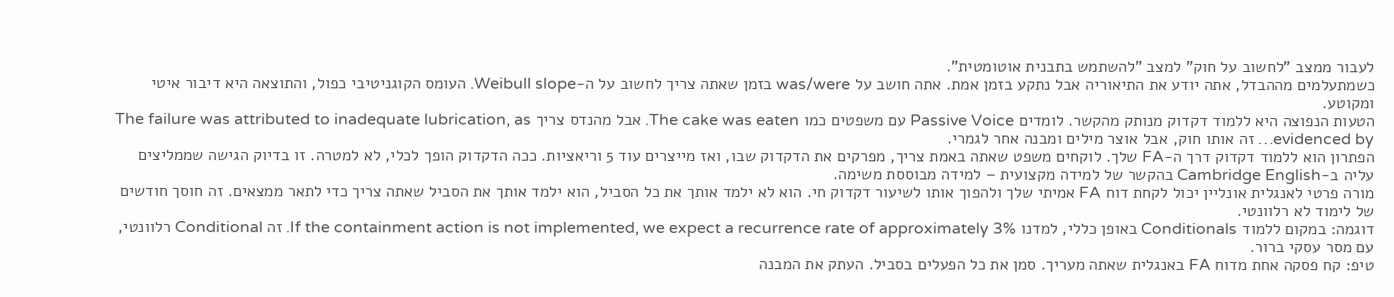לעבור ממצב "לחשוב על חוק" למצב "להשתמש בתבנית אוטומטית".
כשמתעלמים מההבדל, אתה יודע את התיאוריה אבל נתקע בזמן אמת. אתה חושב על was/were בזמן שאתה צריך לחשוב על ה-Weibull slope. העומס הקוגניטיבי כפול, והתוצאה היא דיבור איטי ומקוטע.
הטעות הנפוצה היא ללמוד דקדוק מנותק מהקשר. לומדים Passive Voice עם משפטים כמו The cake was eaten. אבל מהנדס צריך The failure was attributed to inadequate lubrication, as evidenced by… זה אותו חוק, אבל אוצר מילים ומבנה אחר לגמרי.
הפתרון הוא ללמוד דקדוק דרך ה-FA שלך. לוקחים משפט שאתה באמת צריך, מפרקים את הדקדוק שבו, ואז מייצרים עוד 5 וריאציות. ככה הדקדוק הופך לכלי, לא למטרה. זו בדיוק הגישה שממליצים עליה ב-Cambridge English בהקשר של למידה מקצועית – למידה מבוססת משימה.
מורה פרטי לאנגלית אונליין יכול לקחת דוח FA אמיתי שלך ולהפוך אותו לשיעור דקדוק חי. הוא לא ילמד אותך את כל הסביל, הוא ילמד אותך את הסביל שאתה צריך כדי לתאר ממצאים. זה חוסך חודשים של לימוד לא רלוונטי.
דוגמה: במקום ללמוד Conditionals באופן כללי, למדנו If the containment action is not implemented, we expect a recurrence rate of approximately 3%. זה Conditional רלוונטי, עם מסר עסקי ברור.
טיפ: קח פסקה אחת מדוח FA באנגלית שאתה מעריך. סמן את כל הפעלים בסביל. העתק את המבנה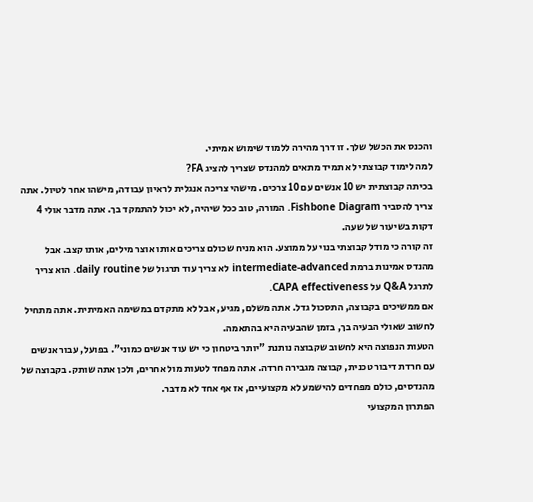והכנס את הכשל שלך. זו דרך מהירה ללמוד שימוש אמיתי.
למה לימוד קבוצתי לא תמיד מתאים למהנדס שצריך להציג FA?
בכיתה קבוצתית יש 10 אנשים עם 10 צרכים. מישהי צריכה אנגלית לראיון עבודה, מישהו אחר לטיול. אתה צריך להסביר Fishbone Diagram. המורה, טוב ככל שיהיה, לא יכול להתמקד בך. אתה מדבר אולי 4 דקות בשיעור של שעה.
זה קורה כי מודל קבוצתי בנוי על ממוצע. הוא מניח שכולם צריכים אותו אוצר מילים, אותו קצב. אבל מהנדס אמינות ברמת intermediate-advanced לא צריך עוד תרגול של daily routine. הוא צריך לתרגל Q&A על CAPA effectiveness.
אם ממשיכים בקבוצה, התסכול גדל. אתה משלם, מגיע, אבל לא מתקדם במשימה האמיתית. אתה מתחיל לחשוב שאולי הבעיה בך, בזמן שהבעיה היא בהתאמה.
הטעות הנפוצה היא לחשוב שקבוצה נותנת "יותר ביטחון כי יש עוד אנשים כמוני". בפועל, עבור אנשים עם חרדת דיבור טכנית, קבוצה מגבירה חרדה. אתה מפחד לטעות מול אחרים, ולכן אתה שותק. בקבוצה של מהנדסים, כולם מפחדים להישמע לא מקצועיים, אז אף אחד לא מדבר.
הפתרון המקצועי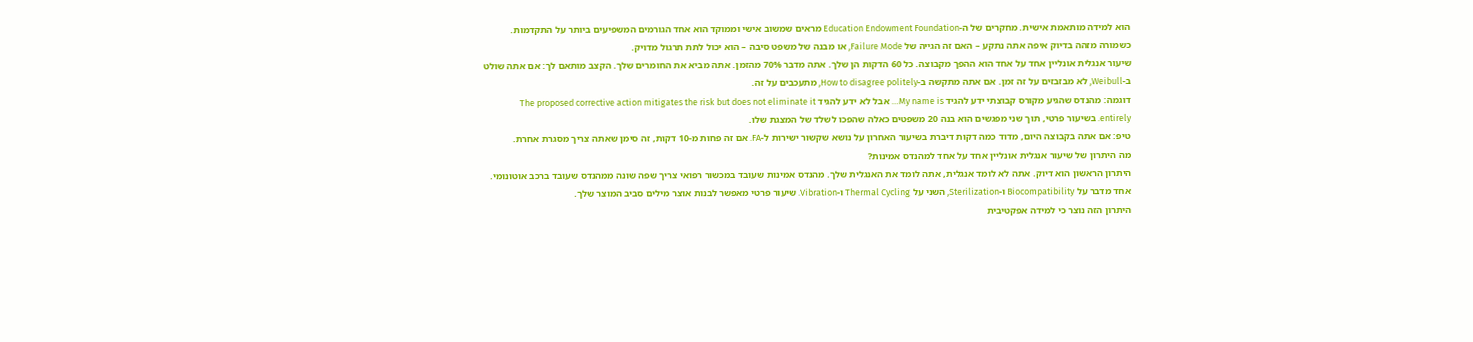הוא למידה מותאמת אישית. מחקרים של ה-Education Endowment Foundation מראים שמשוב אישי וממוקד הוא אחד הגורמים המשפיעים ביותר על התקדמות. כשמורה מזהה בדיוק איפה אתה נתקע – האם זה הגייה של Failure Mode, או מבנה של משפט סיבה – הוא יכול לתת תרגול מדויק.
שיעור אנגלית אונליין אחד על אחד הוא ההפך מקבוצה. כל 60 הדקות הן שלך. אתה מדבר 70% מהזמן. אתה מביא את החומרים שלך. הקצב מותאם לך: אם אתה שולט ב-Weibull, לא מבזבזים על זה זמן. אם אתה מתקשה ב-How to disagree politely, מתעכבים על זה.
דוגמה: מהנדס שהגיע מקורס קבוצתי ידע להגיד My name is… אבל לא ידע להגיד The proposed corrective action mitigates the risk but does not eliminate it entirely. בשיעור פרטי, תוך שני מפגשים הוא בנה 20 משפטים כאלה שהפכו לשלד של המצגת שלו.
טיפ: אם אתה בקבוצה היום, מדוד כמה דקות דיברת בשיעור האחרון על נושא שקשור ישירות ל-FA. אם זה פחות מ-10 דקות, זה סימן שאתה צריך מסגרת אחרת.
מה היתרון של שיעור אנגלית אונליין אחד על אחד למהנדס אמינות?
היתרון הראשון הוא דיוק. אתה לא לומד אנגלית, אתה לומד את האנגלית שלך. מהנדס אמינות שעובד במכשור רפואי צריך שפה שונה ממהנדס שעובד ברכב אוטונומי. אחד מדבר על Biocompatibility ו-Sterilization, השני על Thermal Cycling ו-Vibration. שיעור פרטי מאפשר לבנות אוצר מילים סביב המוצר שלך.
היתרון הזה נוצר כי למידה אפקטיבית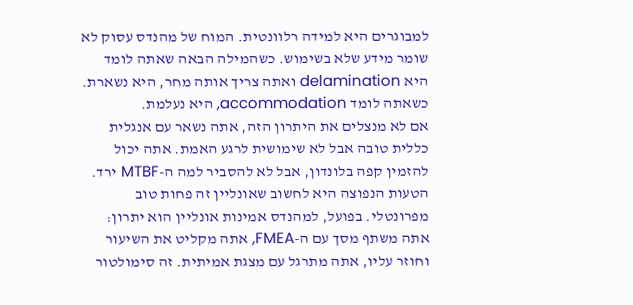למבוגרים היא למידה רלוונטית. המוח של מהנדס עסוק לא שומר מידע שלא בשימוש. כשהמילה הבאה שאתה לומד היא delamination ואתה צריך אותה מחר, היא נשארת. כשאתה לומד accommodation, היא נעלמת.
אם לא מנצלים את היתרון הזה, אתה נשאר עם אנגלית כללית טובה אבל לא שימושית לרגע האמת. אתה יכול להזמין קפה בלונדון, אבל לא להסביר למה ה-MTBF ירד.
הטעות הנפוצה היא לחשוב שאונליין זה פחות טוב מפרונטלי. בפועל, למהנדס אמינות אונליין הוא יתרון: אתה משתף מסך עם ה-FMEA, אתה מקליט את השיעור וחוזר עליו, אתה מתרגל עם מצגת אמיתית. זה סימולטור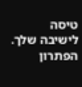טיסה לישיבה שלך.
הפתרון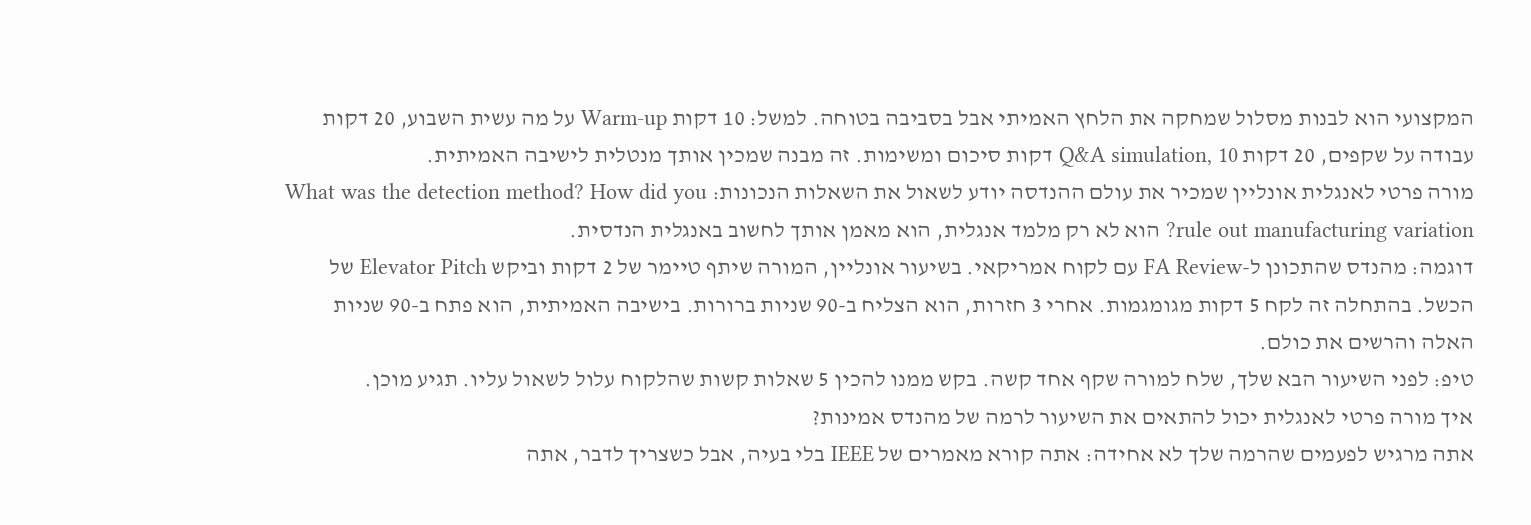המקצועי הוא לבנות מסלול שמחקה את הלחץ האמיתי אבל בסביבה בטוחה. למשל: 10 דקות Warm-up על מה עשית השבוע, 20 דקות עבודה על שקפים, 20 דקות Q&A simulation, 10 דקות סיכום ומשימות. זה מבנה שמכין אותך מנטלית לישיבה האמיתית.
מורה פרטי לאנגלית אונליין שמכיר את עולם ההנדסה יודע לשאול את השאלות הנכונות: What was the detection method? How did you rule out manufacturing variation? הוא לא רק מלמד אנגלית, הוא מאמן אותך לחשוב באנגלית הנדסית.
דוגמה: מהנדס שהתכונן ל-FA Review עם לקוח אמריקאי. בשיעור אונליין, המורה שיתף טיימר של 2 דקות וביקש Elevator Pitch של הכשל. בהתחלה זה לקח 5 דקות מגומגמות. אחרי 3 חזרות, הוא הצליח ב-90 שניות ברורות. בישיבה האמיתית, הוא פתח ב-90 שניות האלה והרשים את כולם.
טיפ: לפני השיעור הבא שלך, שלח למורה שקף אחד קשה. בקש ממנו להכין 5 שאלות קשות שהלקוח עלול לשאול עליו. תגיע מוכן.
איך מורה פרטי לאנגלית יכול להתאים את השיעור לרמה של מהנדס אמינות?
אתה מרגיש לפעמים שהרמה שלך לא אחידה: אתה קורא מאמרים של IEEE בלי בעיה, אבל כשצריך לדבר, אתה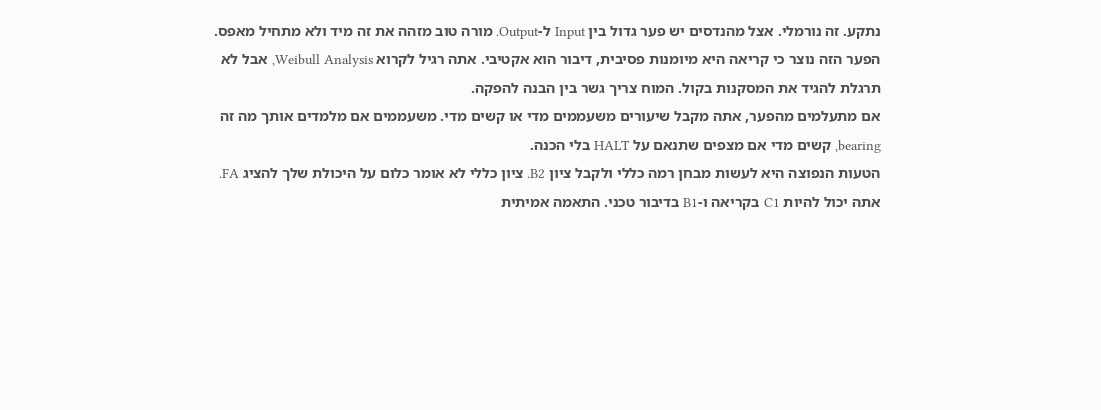נתקע. זה נורמלי. אצל מהנדסים יש פער גדול בין Input ל-Output. מורה טוב מזהה את זה מיד ולא מתחיל מאפס.
הפער הזה נוצר כי קריאה היא מיומנות פסיבית, דיבור הוא אקטיבי. אתה רגיל לקרוא Weibull Analysis, אבל לא תרגלת להגיד את המסקנות בקול. המוח צריך גשר בין הבנה להפקה.
אם מתעלמים מהפער, אתה מקבל שיעורים משעממים מדי או קשים מדי. משעממים אם מלמדים אותך מה זה bearing, קשים מדי אם מצפים שתנאם על HALT בלי הכנה.
הטעות הנפוצה היא לעשות מבחן רמה כללי ולקבל ציון B2. ציון כללי לא אומר כלום על היכולת שלך להציג FA. אתה יכול להיות C1 בקריאה ו-B1 בדיבור טכני. התאמה אמיתית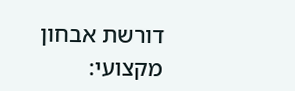דורשת אבחון מקצועי: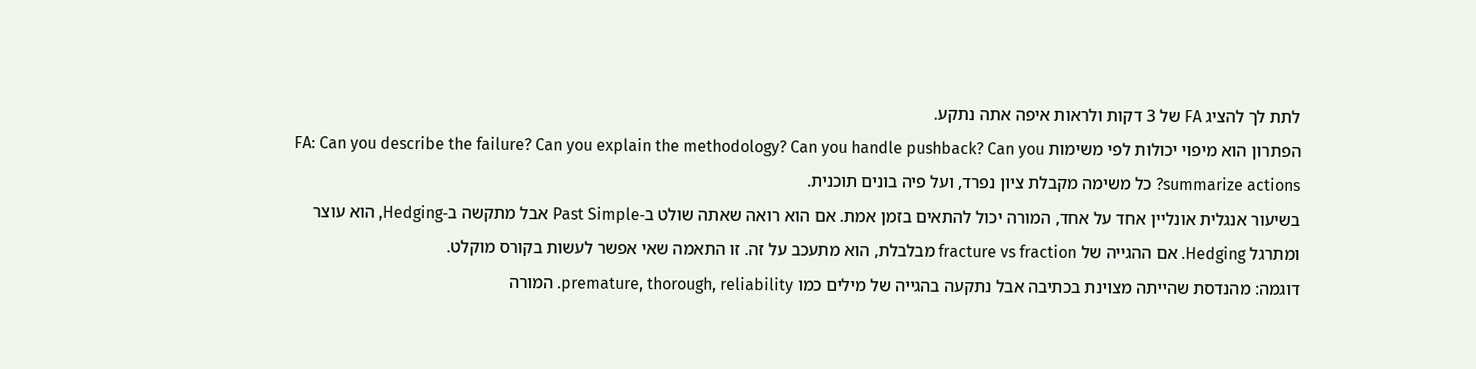לתת לך להציג FA של 3 דקות ולראות איפה אתה נתקע.
הפתרון הוא מיפוי יכולות לפי משימות FA: Can you describe the failure? Can you explain the methodology? Can you handle pushback? Can you summarize actions? כל משימה מקבלת ציון נפרד, ועל פיה בונים תוכנית.
בשיעור אנגלית אונליין אחד על אחד, המורה יכול להתאים בזמן אמת. אם הוא רואה שאתה שולט ב-Past Simple אבל מתקשה ב-Hedging, הוא עוצר ומתרגל Hedging. אם ההגייה של fracture vs fraction מבלבלת, הוא מתעכב על זה. זו התאמה שאי אפשר לעשות בקורס מוקלט.
דוגמה: מהנדסת שהייתה מצוינת בכתיבה אבל נתקעה בהגייה של מילים כמו premature, thorough, reliability. המורה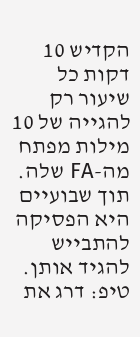הקדיש 10 דקות כל שיעור רק להגייה של 10 מילות מפתח מה-FA שלה. תוך שבועיים היא הפסיקה להתבייש להגיד אותן.
טיפ: דרג את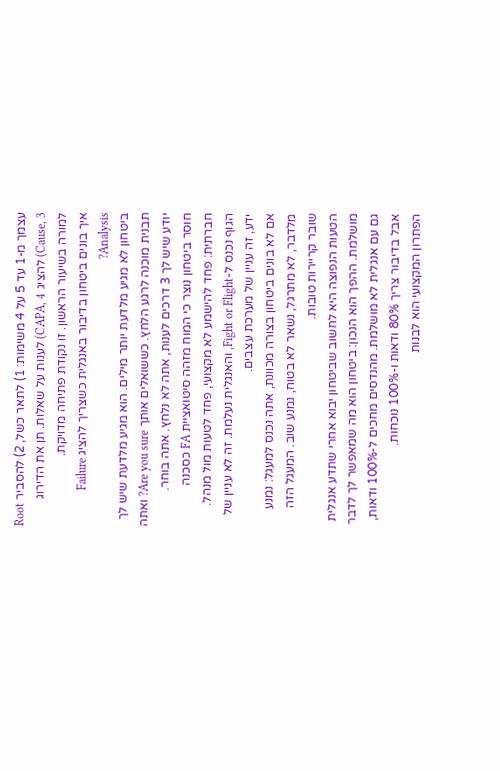עצמך מ-1 עד 5 על 4 משימות: 1) לתאר כשל, 2) להסביר Root Cause, 3) להציג CAPA, 4) לענות על שאלות. תן את הדירוג למורה בשיעור הראשון. זו נקודת פתיחה מדויקת.
איך בונים ביטחון בדיבור באנגלית כשצריך להציג Failure Analysis?
ביטחון לא מגיע מלדעת יותר מילים. הוא מגיע מלדעת שיש לך תבנית מוכנה לרגע הלחץ. כששואלים אותך Are you sure? ואתה יודע שיש לך 3 דרכים לענות, אתה לא נלחץ. אתה בוחר.
חוסר ביטחון נוצר כי המוח מזהה סיטואציית FA כסכנה חברתית: פחד להישמע לא מקצועי, פחד לטעות מול מנהל. הגוף נכנס ל-Fight or Flight, והאנגלית נעלמת. זה לא עניין של ידע, זה עניין של מערכת עצבים.
אם לא בונים ביטחון בצורה מכוונת, אתה נכנס למעגל: נמנע מלדבר, לא מתרגל, נשאר לא בטוח, נמנע שוב. המעגל הזה שובר קריירות טובות.
הטעות הנפוצה היא לחשוב שביטחון יבוא אחרי שתדע אנגלית מושלמת. ההפך הוא הנכון: ביטחון הוא מה שמאפשר לך לדבר גם עם אנגלית לא מושלמת. מהנדסים מחכים ל-100% ודאות, אבל בדיבור צריך 80% ודאות ו-100% נוכחות.
הפתרון המקצועי הוא לבנות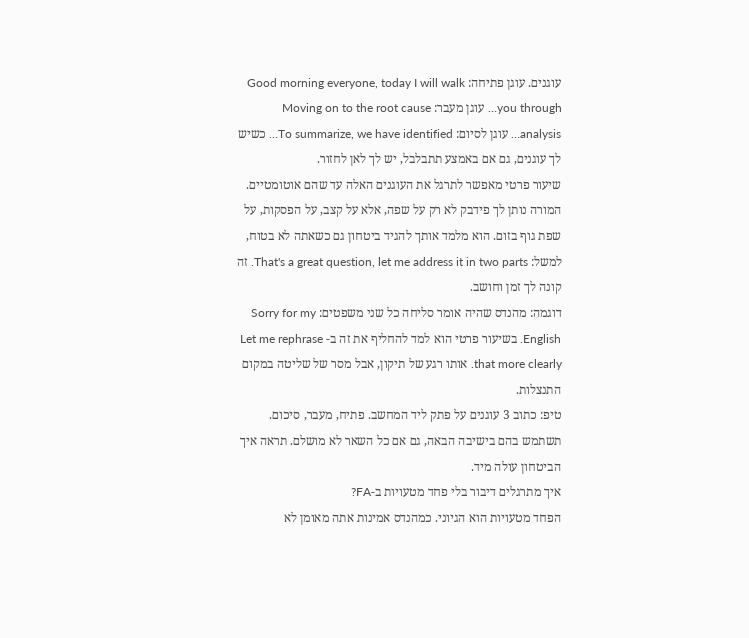עוגנים. עוגן פתיחה: Good morning everyone, today I will walk you through… עוגן מעבר: Moving on to the root cause analysis… עוגן לסיום: To summarize, we have identified… כשיש לך עוגנים, גם אם באמצע תתבלבל, יש לך לאן לחזור.
שיעור פרטי מאפשר לתרגל את העוגנים האלה עד שהם אוטומטיים. המורה נותן לך פידבק לא רק על שפה, אלא על קצב, על הפסקות, על שפת גוף בזום. הוא מלמד אותך להגיד ביטחון גם כשאתה לא בטוח, למשל: That's a great question, let me address it in two parts. זה קונה לך זמן וחושב.
דוגמה: מהנדס שהיה אומר סליחה כל שני משפטים: Sorry for my English. בשיעור פרטי הוא למד להחליף את זה ב- Let me rephrase that more clearly. אותו רגע של תיקון, אבל מסר של שליטה במקום התנצלות.
טיפ: כתוב 3 עוגנים על פתק ליד המחשב. פתיח, מעבר, סיכום. תשתמש בהם בישיבה הבאה, גם אם כל השאר לא מושלם. תראה איך הביטחון עולה מיד.
איך מתרגלים דיבור בלי פחד מטעויות ב-FA?
הפחד מטעויות הוא הגיוני. כמהנדס אמינות אתה מאומן לא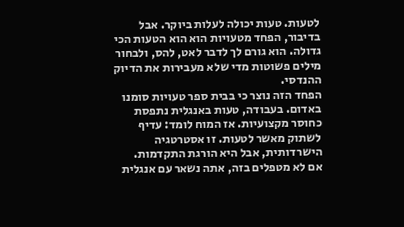לטעות. טעות יכולה לעלות ביוקר. אבל בדיבור, הפחד מטעויות הוא הוא הטעות הכי גדולה. הוא גורם לך לדבר לאט, להס, ולבחור מילים פשוטות מדי שלא מעבירות את הדיוק ההנדסי.
הפחד הזה נוצר כי בבית ספר טעויות סומנו באדום. בעבודה, טעות באנגלית נתפסת כחוסר מקצועיות. אז המוח לומד: עדיף לשתוק מאשר לטעות. זו אסטרטגיה הישרדותית, אבל היא הורגת התקדמות.
אם לא מטפלים בזה, אתה נשאר עם אנגלית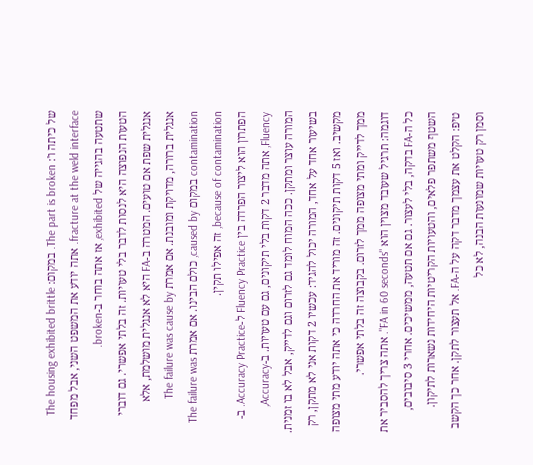של כיתה ו': The part is broken. במקום: The housing exhibited brittle fracture at the weld interface. אתה יודע את המשפט השני, אבל מפחד שתטעה בהגייה של exhibited, אז אתה בוחר ב-broken.
הטעות הנפוצה היא לנסות לדבר בלי טעויות. זה בלתי אפשרי. גם דוברי אנגלית שפת אם טועים. המטרה ב-FA היא לא אנגלית מושלמת, אלא אנגלית ברורה, מדויקת ומובנת. אם אמרת The failure was cause by contamination במקום caused by, כולם הבינו. אם אמרת The failure was because of contamination, זה אפילו תקין.
הפתרון הוא ליצור הפרדה בין Fluency Practice ל-Accuracy Practice. ב-Fluency, אתה מדבר 2 דקות בלי תיקונים, גם עם טעויות. ב-Accuracy, המורה עוצר ומתקן. ככה המוח לומד גם לזרום וגם לדייק, אבל לא בו זמנית.
בשיעור אחד על אחד, המורה יכול להגיד: עכשיו 2 דקות אני לא מתקן, רק מקשיב. ואז 5 דקות תיקונים. זה מוריד את החרדה כי אתה יודע מתי מצופה ממך לדייק ומתי מצופה ממך לזרום. בקבוצה זה בלתי אפשרי.
דוגמה: תרגיל שעובד מצוין הוא "FA in 60 seconds". אתה צריך להסביר את כל ה-FA בדקה, בלי לעצור. גם אם תטעה, ממשיכים. אחרי 3 סיבובים, השטף משתפר פלאים, והטעויות הקריטיות היחידות נשארות לתיקון.
טיפ: הקלט את עצמך מדבר דקה על ה-FA. אל תעצור לתקן. אחר כך הקשב וסמן רק טעויות שמונעות הבנה, לא כל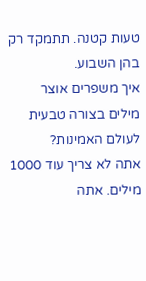טעות קטנה. תתמקד רק בהן השבוע.
איך משפרים אוצר מילים בצורה טבעית לעולם האמינות?
אתה לא צריך עוד 1000 מילים. אתה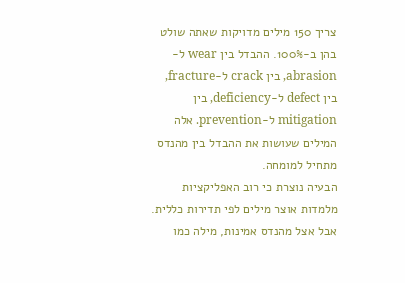צריך 150 מילים מדויקות שאתה שולט בהן ב-100%. ההבדל בין wear ל-abrasion, בין crack ל-fracture, בין defect ל-deficiency, בין mitigation ל-prevention. אלה המילים שעושות את ההבדל בין מהנדס מתחיל למומחה.
הבעיה נוצרת כי רוב האפליקציות מלמדות אוצר מילים לפי תדירות כללית. אבל אצל מהנדס אמינות, מילה כמו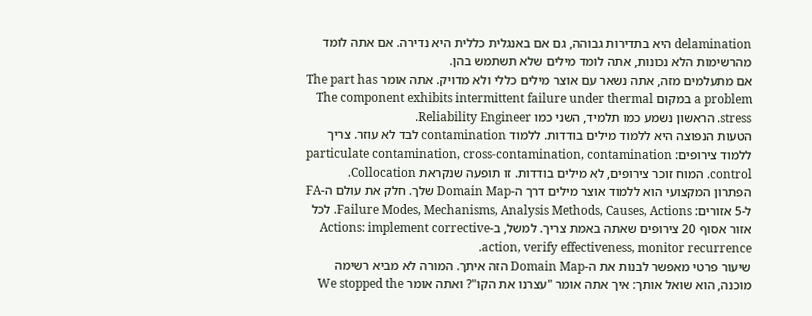delamination היא בתדירות גבוהה, גם אם באנגלית כללית היא נדירה. אם אתה לומד מהרשימות הלא נכונות, אתה לומד מילים שלא תשתמש בהן.
אם מתעלמים מזה, אתה נשאר עם אוצר מילים כללי ולא מדויק. אתה אומר The part has a problem במקום The component exhibits intermittent failure under thermal stress. הראשון נשמע כמו תלמיד, השני כמו Reliability Engineer.
הטעות הנפוצה היא ללמוד מילים בודדות. ללמוד contamination לבד לא עוזר. צריך ללמוד צירופים: particulate contamination, cross-contamination, contamination control. המוח זוכר צירופים, לא מילים בודדות. זו תופעה שנקראת Collocation.
הפתרון המקצועי הוא ללמוד אוצר מילים דרך ה-Domain Map שלך. חלק את עולם ה-FA ל-5 אזורים: Failure Modes, Mechanisms, Analysis Methods, Causes, Actions. לכל אזור אסוף 20 צירופים שאתה באמת צריך. למשל, ב-Actions: implement corrective action, verify effectiveness, monitor recurrence.
שיעור פרטי מאפשר לבנות את ה-Domain Map הזה איתך. המורה לא מביא רשימה מוכנה, הוא שואל אותך: איך אתה אומר "עצרנו את הקו"? ואתה אומר We stopped the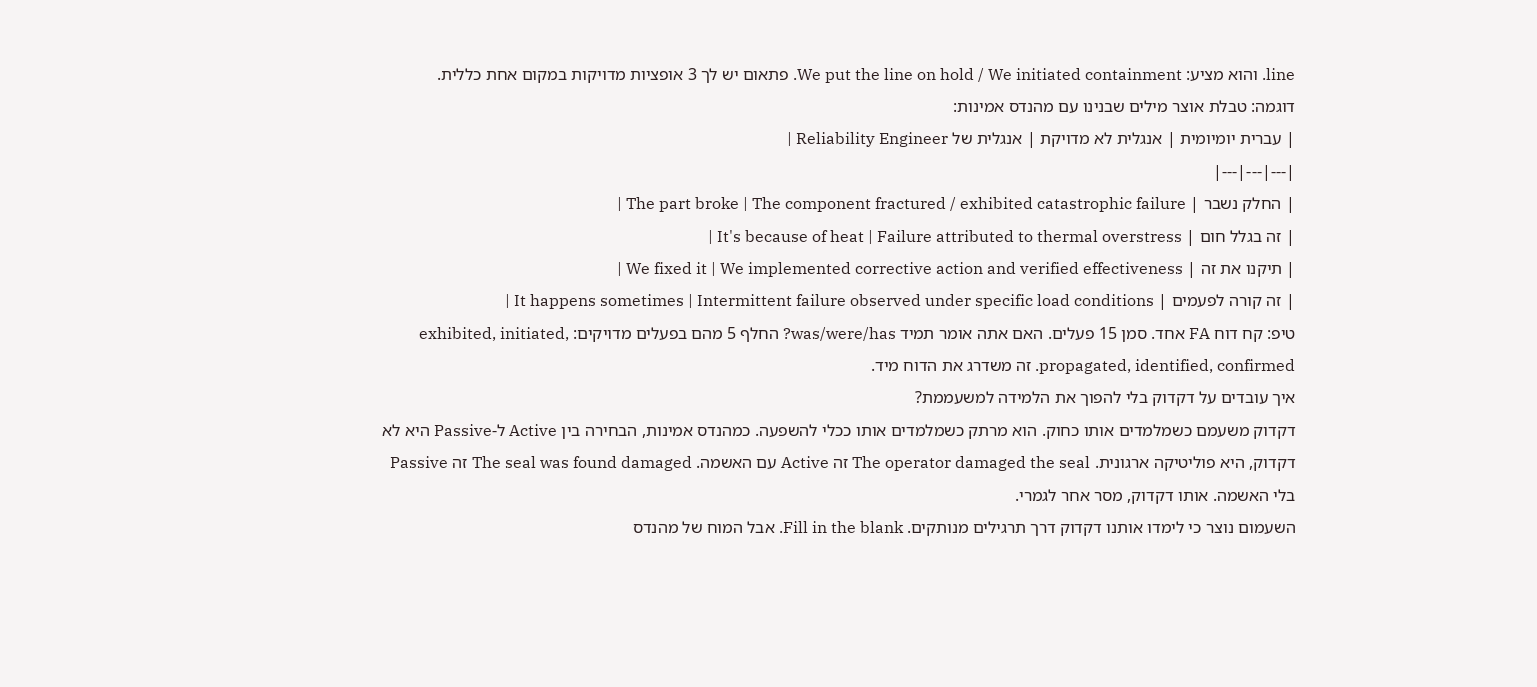line. והוא מציע: We put the line on hold / We initiated containment. פתאום יש לך 3 אופציות מדויקות במקום אחת כללית.
דוגמה: טבלת אוצר מילים שבנינו עם מהנדס אמינות:
| עברית יומיומית | אנגלית לא מדויקת | אנגלית של Reliability Engineer |
|---|---|---|
| החלק נשבר | The part broke | The component fractured / exhibited catastrophic failure |
| זה בגלל חום | It's because of heat | Failure attributed to thermal overstress |
| תיקנו את זה | We fixed it | We implemented corrective action and verified effectiveness |
| זה קורה לפעמים | It happens sometimes | Intermittent failure observed under specific load conditions |
טיפ: קח דוח FA אחד. סמן 15 פעלים. האם אתה אומר תמיד was/were/has? החלף 5 מהם בפעלים מדויקים: exhibited, initiated, propagated, identified, confirmed. זה משדרג את הדוח מיד.
איך עובדים על דקדוק בלי להפוך את הלמידה למשעממת?
דקדוק משעמם כשמלמדים אותו כחוק. הוא מרתק כשמלמדים אותו ככלי להשפעה. כמהנדס אמינות, הבחירה בין Active ל-Passive היא לא דקדוק, היא פוליטיקה ארגונית. The operator damaged the seal זה Active עם האשמה. The seal was found damaged זה Passive בלי האשמה. אותו דקדוק, מסר אחר לגמרי.
השעמום נוצר כי לימדו אותנו דקדוק דרך תרגילים מנותקים. Fill in the blank. אבל המוח של מהנדס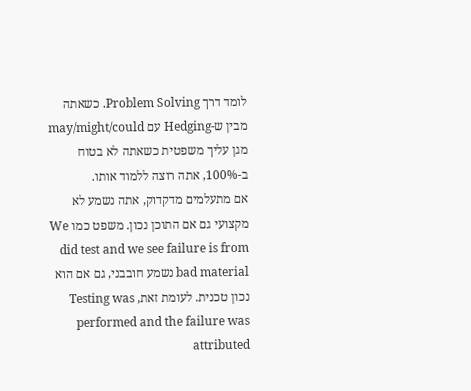לומד דרך Problem Solving. כשאתה מבין ש-Hedging עם may/might/could מגן עליך משפטית כשאתה לא בטוח ב-100%, אתה רוצה ללמוד אותו.
אם מתעלמים מדקדוק, אתה נשמע לא מקצועי גם אם התוכן נכון. משפט כמו We did test and we see failure is from bad material נשמע חובבני, גם אם הוא נכון טכנית. לעומת זאת, Testing was performed and the failure was attributed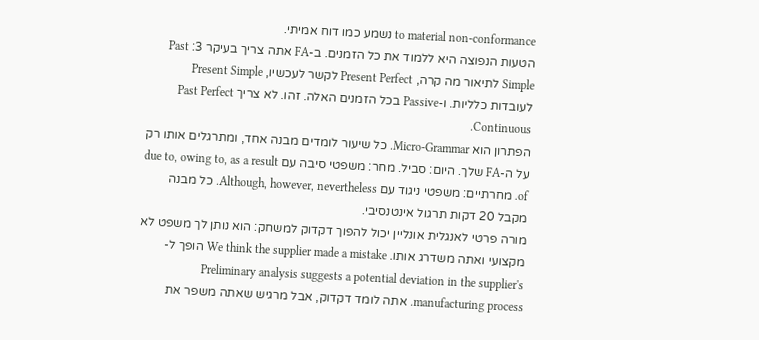to material non-conformance נשמע כמו דוח אמיתי.
הטעות הנפוצה היא ללמוד את כל הזמנים. ב-FA אתה צריך בעיקר 3: Past Simple לתיאור מה קרה, Present Perfect לקשר לעכשיו, Present Simple לעובדות כלליות. ו-Passive בכל הזמנים האלה. זהו. לא צריך Past Perfect Continuous.
הפתרון הוא Micro-Grammar. כל שיעור לומדים מבנה אחד, ומתרגלים אותו רק על ה-FA שלך. היום: סביל. מחר: משפטי סיבה עם due to, owing to, as a result of. מחרתיים: משפטי ניגוד עם Although, however, nevertheless. כל מבנה מקבל 20 דקות תרגול אינטנסיבי.
מורה פרטי לאנגלית אונליין יכול להפוך דקדוק למשחק: הוא נותן לך משפט לא מקצועי ואתה משדרג אותו. We think the supplier made a mistake הופך ל- Preliminary analysis suggests a potential deviation in the supplier's manufacturing process. אתה לומד דקדוק, אבל מרגיש שאתה משפר את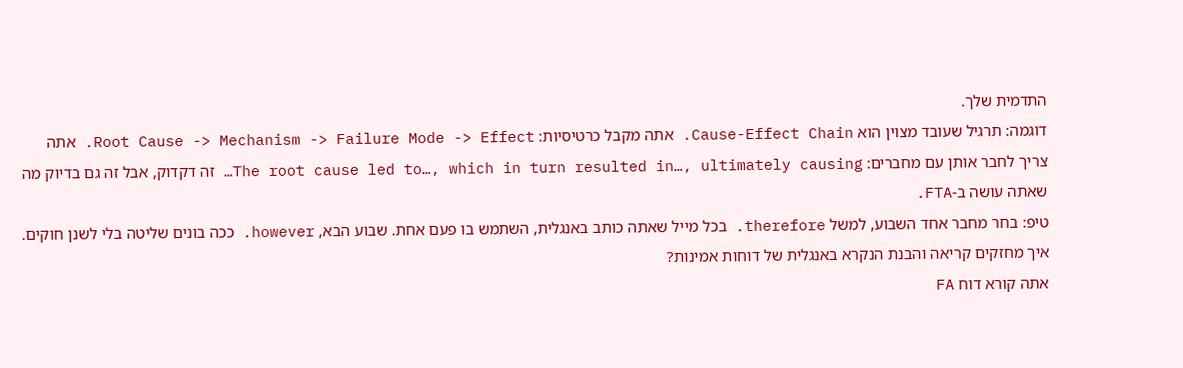התדמית שלך.
דוגמה: תרגיל שעובד מצוין הוא Cause-Effect Chain. אתה מקבל כרטיסיות: Root Cause -> Mechanism -> Failure Mode -> Effect. אתה צריך לחבר אותן עם מחברים: The root cause led to…, which in turn resulted in…, ultimately causing… זה דקדוק, אבל זה גם בדיוק מה שאתה עושה ב-FTA.
טיפ: בחר מחבר אחד השבוע, למשל therefore. בכל מייל שאתה כותב באנגלית, השתמש בו פעם אחת. שבוע הבא, however. ככה בונים שליטה בלי לשנן חוקים.
איך מחזקים קריאה והבנת הנקרא באנגלית של דוחות אמינות?
אתה קורא דוח FA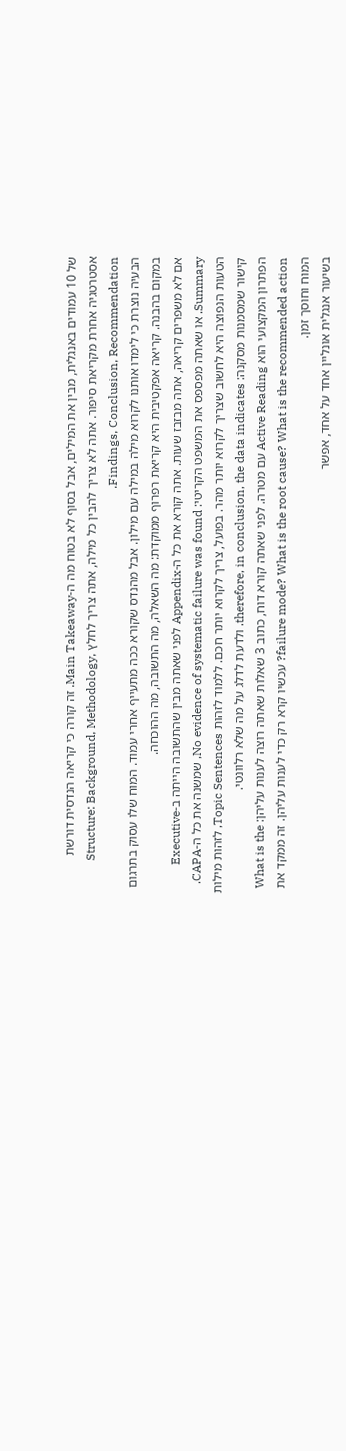של 10 עמודים באנגלית, מבין את המילים, אבל בסוף לא בטוח מה ה-Main Takeaway. זה קורה כי קריאה הנדסית דורשת אסטרטגיה אחרת מקריאת סיפור. אתה לא צריך להבין כל מילה, אתה צריך לחלץ Structure: Background, Methodology, Findings, Conclusion, Recommendation.
הבעיה נוצרת כי לימדו אותנו לקרוא מילה במילה עם מילון. אבל מהנדס שקורא ככה מתעייף אחרי עמוד. המוח שלו עסוק בתרגום במקום בהבנה. קריאה אפקטיבית היא קריאת רפרוף ממוקדת: מה השאלה, מה התשובה, מה ההוכחה.
אם לא משפרים קריאה, אתה מבזבז שעות. אתה קורא את כל ה-Appendix לפני שאתה מבין שהתשובה הייתה ב-Executive Summary. או שאתה מפספס את המשפט הקריטי: No evidence of systematic failure was found, שמשנה את כל ה-CAPA.
הטעות הנפוצה היא לחשוב שצריך לקרוא יותר מהר. בפועל, צריך לקרוא יותר חכם. ללמוד לזהות Topic Sentences, לזהות מילות קישור שמסמנות מסקנה: therefore, in conclusion, the data indicates. ולדעת לדלג על מה שלא רלוונטי.
הפתרון המקצועי הוא Active Reading עם מטרה. לפני שאתה קורא דוח, כתוב 3 שאלות שאתה רוצה לענות עליהן: What is the failure mode? What is the root cause? What is the recommended action? עכשיו קרא רק כדי לענות עליהן. זה ממקד את המוח וחוסך זמן.
בשיעור אנגלית אונליין אחד על אחד, אפשר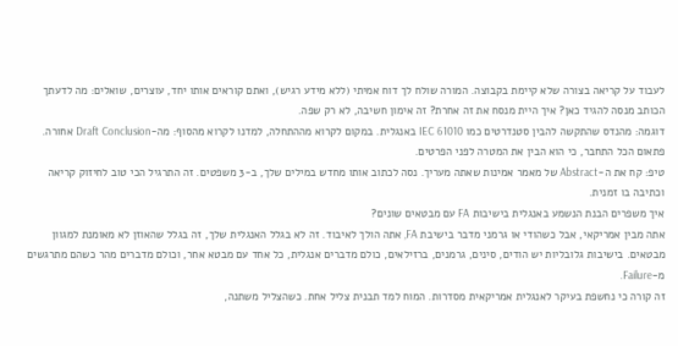לעבוד על קריאה בצורה שלא קיימת בקבוצה. המורה שולח לך דוח אמיתי (ללא מידע רגיש), ואתם קוראים אותו יחד, עוצרים, שואלים: מה לדעתך הכותב מנסה להגיד כאן? איך היית מנסח את זה אחרת? זה אימון חשיבה, לא רק שפה.
דוגמה: מהנדס שהתקשה להבין סטנדרטים כמו IEC 61010 באנגלית. במקום לקרוא מההתחלה, למדנו לקרוא מהסוף: מה-Draft Conclusion אחורה. פתאום הכל התחבר, כי הוא הבין את המטרה לפני הפרטים.
טיפ: קח את ה-Abstract של מאמר אמינות שאתה מעריך. נסה לכתוב אותו מחדש במילים שלך, ב-3 משפטים. זה התרגיל הכי טוב לחיזוק קריאה וכתיבה בו זמנית.
איך משפרים הבנת הנשמע באנגלית בישיבות FA עם מבטאים שונים?
אתה מבין אמריקאי, אבל כשהודי או גרמני מדבר בישיבת FA, אתה הולך לאיבוד. זה לא בגלל האנגלית שלך, זה בגלל שהאוזן לא מאומנת למגוון מבטאים. בישיבות גלובליות יש הודים, סינים, גרמנים, ברזילאים, כולם מדברים אנגלית, כל אחד עם מבטא אחר, וכולם מדברים מהר כשהם מתרגשים מ-Failure.
זה קורה כי נחשפת בעיקר לאנגלית אמריקאית מסדרות. המוח למד תבנית צליל אחת. כשהצליל משתנה,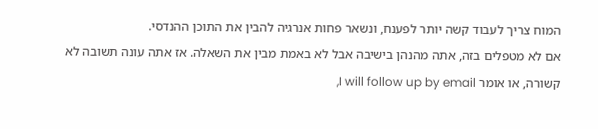המוח צריך לעבוד קשה יותר לפענח, ונשאר פחות אנרגיה להבין את התוכן ההנדסי.
אם לא מטפלים בזה, אתה מהנהן בישיבה אבל לא באמת מבין את השאלה. אז אתה עונה תשובה לא קשורה, או אומר I will follow up by email,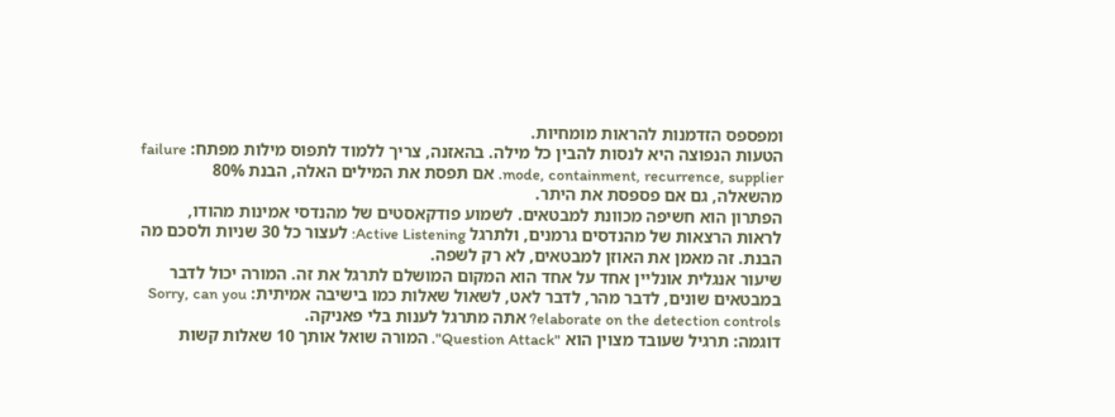ומפספס הזדמנות להראות מומחיות.
הטעות הנפוצה היא לנסות להבין כל מילה. בהאזנה, צריך ללמוד לתפוס מילות מפתח: failure mode, containment, recurrence, supplier. אם תפסת את המילים האלה, הבנת 80% מהשאלה, גם אם פספסת את היתר.
הפתרון הוא חשיפה מכוונת למבטאים. לשמוע פודקאסטים של מהנדסי אמינות מהודו, לראות הרצאות של מהנדסים גרמנים, ולתרגל Active Listening: לעצור כל 30 שניות ולסכם מה הבנת. זה מאמן את האוזן למבטאים, לא רק לשפה.
שיעור אנגלית אונליין אחד על אחד הוא המקום המושלם לתרגל את זה. המורה יכול לדבר במבטאים שונים, לדבר מהר, לדבר לאט, לשאול שאלות כמו בישיבה אמיתית: Sorry, can you elaborate on the detection controls? אתה מתרגל לענות בלי פאניקה.
דוגמה: תרגיל שעובד מצוין הוא "Question Attack". המורה שואל אותך 10 שאלות קשות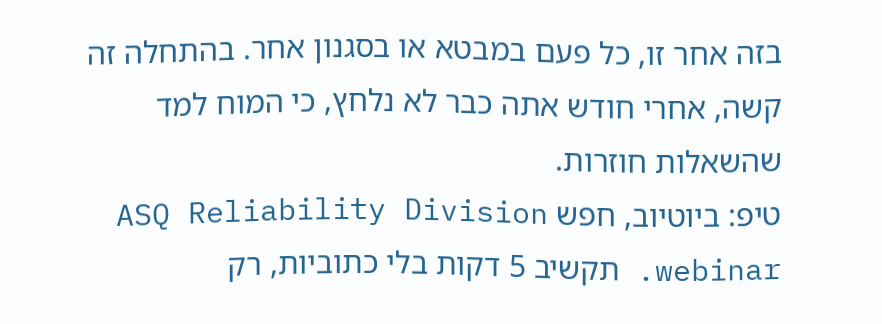בזה אחר זו, כל פעם במבטא או בסגנון אחר. בהתחלה זה קשה, אחרי חודש אתה כבר לא נלחץ, כי המוח למד שהשאלות חוזרות.
טיפ: ביוטיוב, חפש ASQ Reliability Division webinar. תקשיב 5 דקות בלי כתוביות, רק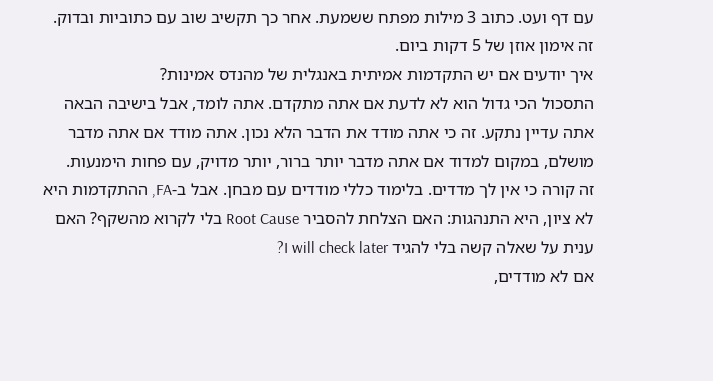עם דף ועט. כתוב 3 מילות מפתח ששמעת. אחר כך תקשיב שוב עם כתוביות ובדוק. זה אימון אוזן של 5 דקות ביום.
איך יודעים אם יש התקדמות אמיתית באנגלית של מהנדס אמינות?
התסכול הכי גדול הוא לא לדעת אם אתה מתקדם. אתה לומד, אבל בישיבה הבאה אתה עדיין נתקע. זה כי אתה מודד את הדבר הלא נכון. אתה מודד אם אתה מדבר מושלם, במקום למדוד אם אתה מדבר יותר ברור, יותר מדויק, עם פחות הימנעות.
זה קורה כי אין לך מדדים. בלימוד כללי מודדים עם מבחן. אבל ב-FA, ההתקדמות היא לא ציון, היא התנהגות: האם הצלחת להסביר Root Cause בלי לקרוא מהשקף? האם ענית על שאלה קשה בלי להגיד I will check later?
אם לא מודדים,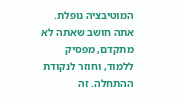המוטיבציה נופלת. אתה חושב שאתה לא מתקדם, מפסיק ללמוד, וחוזר לנקודת ההתחלה. זה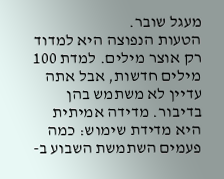מעגל שובר.
הטעות הנפוצה היא למדוד רק אוצר מילים. למדת 100 מילים חדשות, אבל אתה עדיין לא משתמש בהן בדיבור. מדידה אמיתית היא מדידת שימוש: כמה פעמים השתמשת השבוע ב-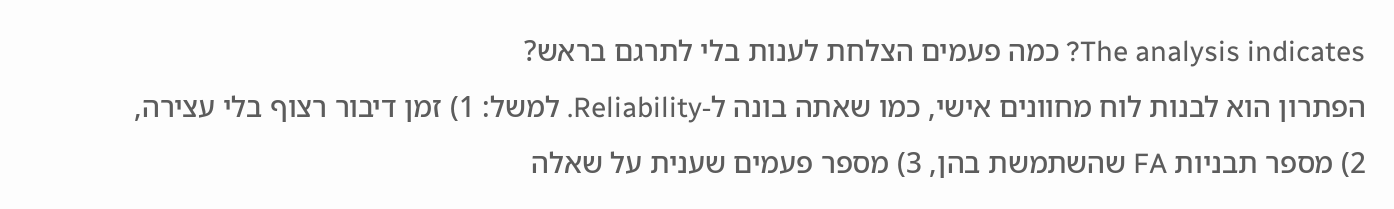The analysis indicates? כמה פעמים הצלחת לענות בלי לתרגם בראש?
הפתרון הוא לבנות לוח מחוונים אישי, כמו שאתה בונה ל-Reliability. למשל: 1) זמן דיבור רצוף בלי עצירה, 2) מספר תבניות FA שהשתמשת בהן, 3) מספר פעמים שענית על שאלה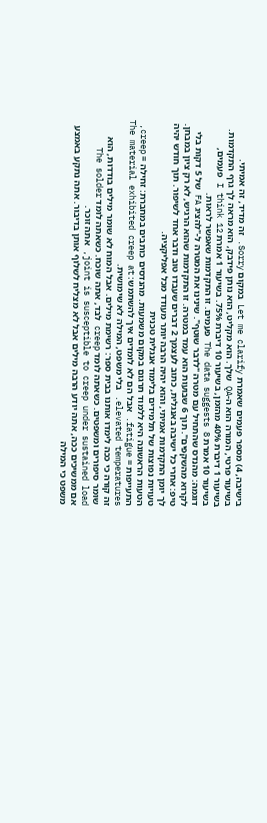בישיבה, 4) מספר פעמים שאמרת Let me clarify במקום Sorry. זה מדיד, זה אמיתי.
בשיעור פרטי, המורה הוא ה-QA שלך. הוא מקליט, הוא נותן פידבק, הוא מראה לך גרף התקדמות. בשיעור 1 דיברת 40% מהזמן, בשיעור 10 דיברת 75%. בשיעור 1 אמרת I think 12 פעמים, בשיעור 10 אמרת The data suggests 8 פעמים. זו התקדמות שאפשר לראות.
דוגמה: מהנדס שהתחיל עם מטרה "לדבר שוטף". שינינו את המטרה ל-"להציג FA של 5 דקות בלי לקרוא מהשקפים". תוך 6 שבועות הוא עמד במטרה. זו התקדמות שהוא הרגיש, לא רק ציון במבחן.
טיפ: אחרי כל ישיבה באנגלית, כתוב לעצמך 2 דברים שעבדו טוב ודבר אחד לשיפור. תוך חודש יהיה לך יומן התקדמות אמיתי, והוא יהיה הרבה יותר מעודד מכל אפליקציה.
טעויות נפוצות של תלמידים בלימוד אנגלית טכנית
הטעות הראשונה היא ללמוד תרגום במקום משמעות. מהנדסים כותבים במחברת: זחילה = creep, התעייפות = fatigue. אבל הם לא לומדים איך להשתמש: The material exhibited creep at elevated temperatures. בלי משפט, המילה לא שימושית.
זה קורה כי ככה לימדו אותנו בבית ספר: רשימת מילים. אבל המוח לא שומר מילים בודדות, הוא שומר סיפורים ומשפטים. כשאתה לומד creep לבד, אתה שוכח. כשאתה לומד The solder joint is susceptible to creep under sustained load, אתה זוכר.
אם ממשיכים ככה, אתה יודע הרבה מילים אבל לא מצליח לשלוף אותן בדיבור. אתה נתקע באמצע משפט כי המילה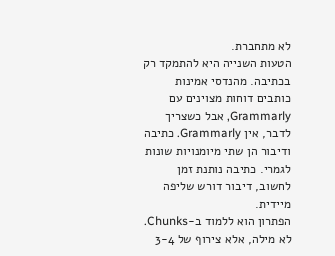לא מתחברת.
הטעות השנייה היא להתמקד רק בכתיבה. מהנדסי אמינות כותבים דוחות מצוינים עם Grammarly, אבל כשצריך לדבר, אין Grammarly. כתיבה ודיבור הן שתי מיומנויות שונות לגמרי. כתיבה נותנת זמן לחשוב, דיבור דורש שליפה מיידית.
הפתרון הוא ללמוד ב-Chunks. לא מילה, אלא צירוף של 3-4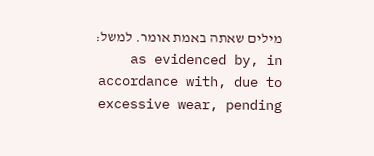מילים שאתה באמת אומר. למשל: as evidenced by, in accordance with, due to excessive wear, pending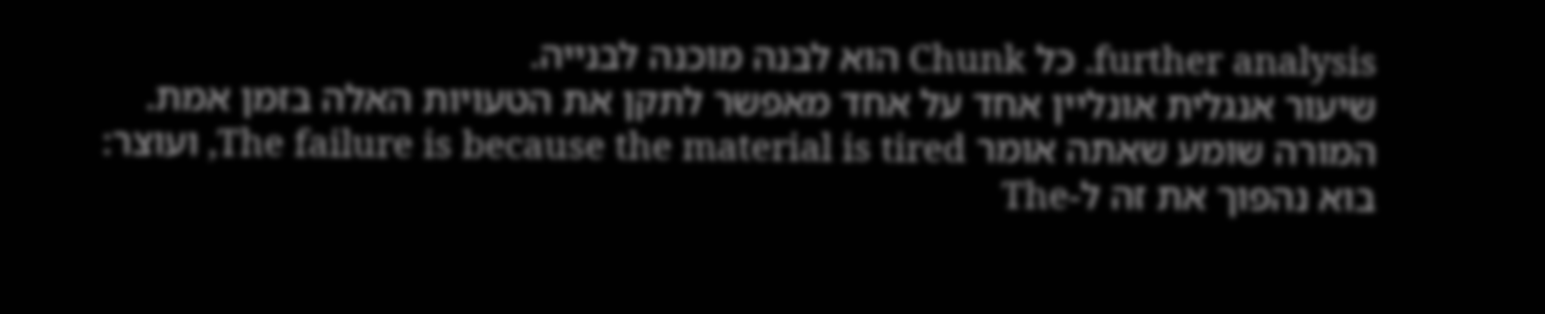further analysis. כל Chunk הוא לבנה מוכנה לבנייה.
שיעור אנגלית אונליין אחד על אחד מאפשר לתקן את הטעויות האלה בזמן אמת. המורה שומע שאתה אומר The failure is because the material is tired, ועוצר: בוא נהפוך את זה ל-The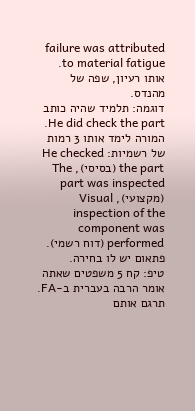failure was attributed to material fatigue. אותו רעיון, שפה של מהנדס.
דוגמה: תלמיד שהיה כותב He did check the part. המורה לימד אותו 3 רמות של רשמיות: He checked the part (בסיסי), The part was inspected (מקצועי), Visual inspection of the component was performed (דוח רשמי). פתאום יש לו בחירה.
טיפ: קח 5 משפטים שאתה אומר הרבה בעברית ב-FA. תרגם אותם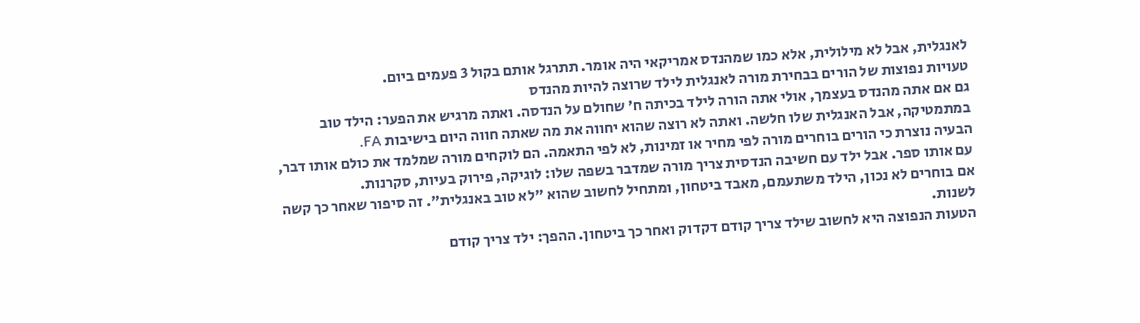לאנגלית, אבל לא מילולית, אלא כמו שמהנדס אמריקאי היה אומר. תתרגל אותם בקול 3 פעמים ביום.
טעויות נפוצות של הורים בבחירת מורה לאנגלית לילד שרוצה להיות מהנדס
גם אם אתה מהנדס בעצמך, אולי אתה הורה לילד בכיתה ח' שחולם על הנדסה. ואתה מרגיש את הפער: הילד טוב במתמטיקה, אבל האנגלית שלו חלשה. ואתה לא רוצה שהוא יחווה את מה שאתה חווה היום בישיבות FA.
הבעיה נוצרת כי הורים בוחרים מורה לפי מחיר או זמינות, לא לפי התאמה. הם לוקחים מורה שמלמד את כולם אותו דבר, עם אותו ספר. אבל ילד עם חשיבה הנדסית צריך מורה שמדבר בשפה שלו: לוגיקה, פירוק בעיות, סקרנות.
אם בוחרים לא נכון, הילד משתעמם, מאבד ביטחון, ומתחיל לחשוב שהוא "לא טוב באנגלית". זה סיפור שאחר כך קשה לשנות.
הטעות הנפוצה היא לחשוב שילד צריך קודם דקדוק ואחר כך ביטחון. ההפך: ילד צריך קודם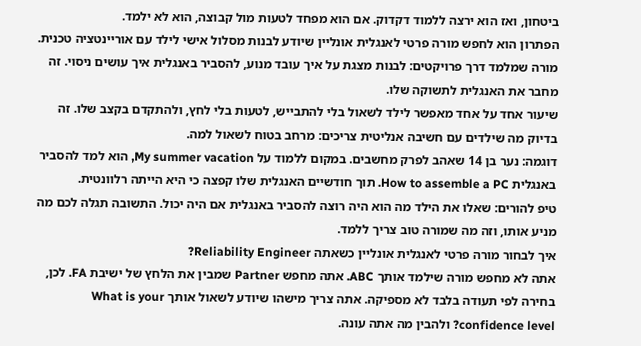ביטחון, ואז הוא ירצה ללמוד דקדוק. אם הוא מפחד לטעות מול קבוצה, הוא לא ילמד.
הפתרון הוא לחפש מורה פרטי לאנגלית אונליין שיודע לבנות מסלול אישי לילד עם אוריינטציה טכנית. מורה שמלמד דרך פרויקטים: לבנות מצגת על איך עובד מנוע, להסביר באנגלית איך עושים ניסוי. זה מחבר את האנגלית לתשוקה שלו.
שיעור אחד על אחד מאפשר לילד לשאול בלי להתבייש, לטעות בלי לחץ, ולהתקדם בקצב שלו. זה בדיוק מה שילדים עם חשיבה אנליטית צריכים: מרחב בטוח לשאול למה.
דוגמה: נער בן 14 שאהב לפרק מחשבים. במקום ללמוד על My summer vacation, הוא למד להסביר באנגלית How to assemble a PC. תוך חודשיים האנגלית שלו קפצה כי היא הייתה רלוונטית.
טיפ להורים: שאלו את הילד מה הוא היה רוצה להסביר באנגלית אם היה יכול. התשובה תגלה לכם מה מניע אותו, וזה מה שמורה טוב צריך ללמד.
איך לבחור מורה פרטי לאנגלית אונליין כשאתה Reliability Engineer?
אתה לא מחפש מורה שילמד אותך ABC. אתה מחפש Partner שמבין את הלחץ של ישיבת FA. לכן, בחירה לפי תעודה בלבד לא מספיקה. אתה צריך מישהו שיודע לשאול אותך What is your confidence level? ולהבין מה אתה עונה.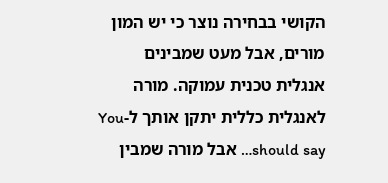הקושי בבחירה נוצר כי יש המון מורים, אבל מעט שמבינים אנגלית טכנית עמוקה. מורה לאנגלית כללית יתקן אותך ל-You should say… אבל מורה שמבין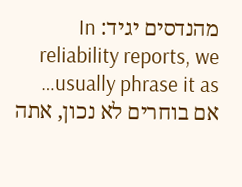מהנדסים יגיד: In reliability reports, we usually phrase it as…
אם בוחרים לא נכון, אתה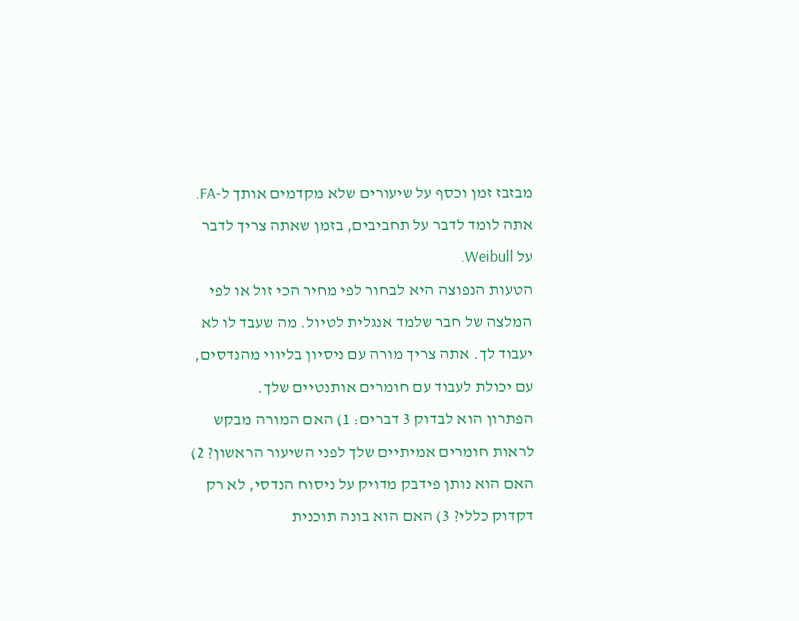מבזבז זמן וכסף על שיעורים שלא מקדמים אותך ל-FA. אתה לומד לדבר על תחביבים, בזמן שאתה צריך לדבר על Weibull.
הטעות הנפוצה היא לבחור לפי מחיר הכי זול או לפי המלצה של חבר שלמד אנגלית לטיול. מה שעבד לו לא יעבוד לך. אתה צריך מורה עם ניסיון בליווי מהנדסים, עם יכולת לעבוד עם חומרים אותנטיים שלך.
הפתרון הוא לבדוק 3 דברים: 1) האם המורה מבקש לראות חומרים אמיתיים שלך לפני השיעור הראשון? 2) האם הוא נותן פידבק מדויק על ניסוח הנדסי, לא רק דקדוק כללי? 3) האם הוא בונה תוכנית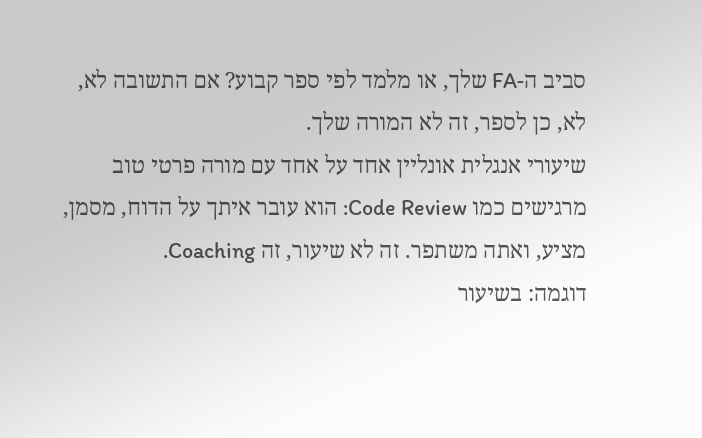סביב ה-FA שלך, או מלמד לפי ספר קבוע? אם התשובה לא, לא, כן לספר, זה לא המורה שלך.
שיעורי אנגלית אונליין אחד על אחד עם מורה פרטי טוב מרגישים כמו Code Review: הוא עובר איתך על הדוח, מסמן, מציע, ואתה משתפר. זה לא שיעור, זה Coaching.
דוגמה: בשיעור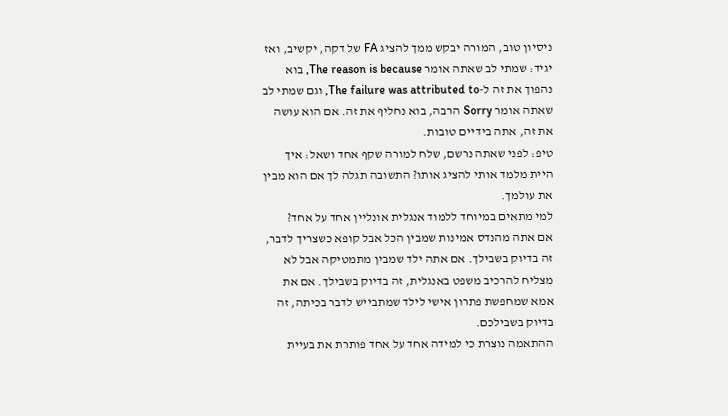ניסיון טוב, המורה יבקש ממך להציג FA של דקה, יקשיב, ואז יגיד: שמתי לב שאתה אומר The reason is because, בוא נהפוך את זה ל-The failure was attributed to, וגם שמתי לב שאתה אומר Sorry הרבה, בוא נחליף את זה. אם הוא עושה את זה, אתה בידיים טובות.
טיפ: לפני שאתה נרשם, שלח למורה שקף אחד ושאל: איך היית מלמד אותי להציג אותו? התשובה תגלה לך אם הוא מבין את עולמך.
למי מתאים במיוחד ללמוד אנגלית אונליין אחד על אחד?
אם אתה מהנדס אמינות שמבין הכל אבל קופא כשצריך לדבר, זה בדיוק בשבילך. אם אתה ילד שמבין מתמטיקה אבל לא מצליח להרכיב משפט באנגלית, זה בדיוק בשבילך. אם את אמא שמחפשת פתרון אישי לילד שמתבייש לדבר בכיתה, זה בדיוק בשבילכם.
ההתאמה נוצרת כי למידה אחד על אחד פותרת את בעיית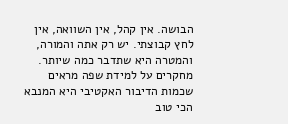הבושה. אין קהל, אין השוואה, אין לחץ קבוצתי. יש רק אתה והמורה, והמטרה היא שתדבר כמה שיותר. מחקרים על למידת שפה מראים שכמות הדיבור האקטיבי היא המנבא הכי טוב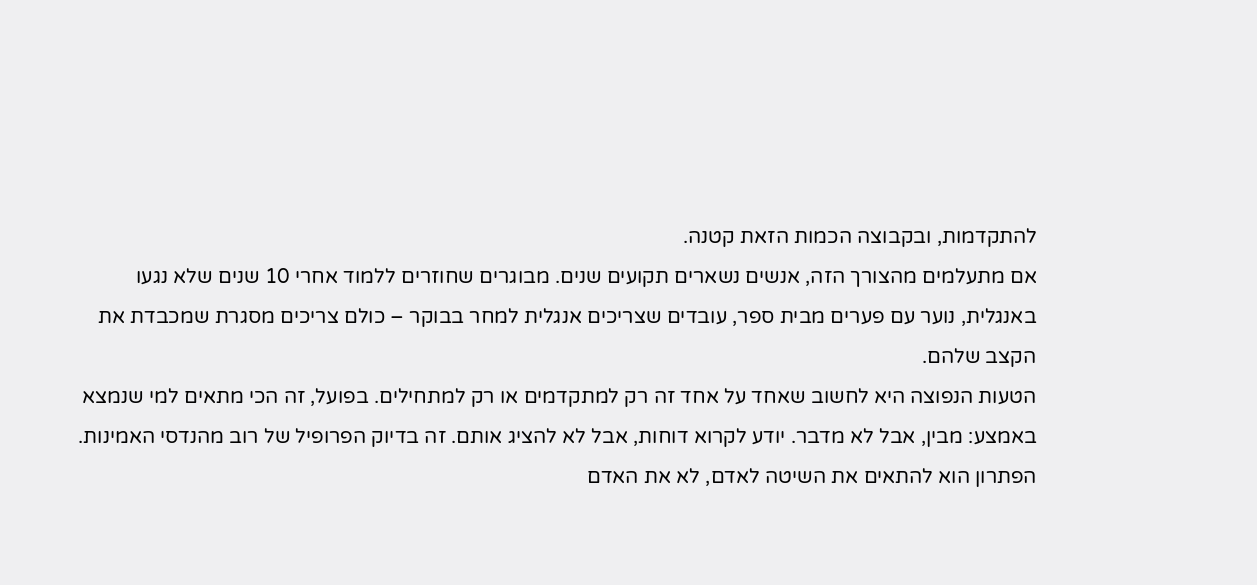להתקדמות, ובקבוצה הכמות הזאת קטנה.
אם מתעלמים מהצורך הזה, אנשים נשארים תקועים שנים. מבוגרים שחוזרים ללמוד אחרי 10 שנים שלא נגעו באנגלית, נוער עם פערים מבית ספר, עובדים שצריכים אנגלית למחר בבוקר – כולם צריכים מסגרת שמכבדת את הקצב שלהם.
הטעות הנפוצה היא לחשוב שאחד על אחד זה רק למתקדמים או רק למתחילים. בפועל, זה הכי מתאים למי שנמצא באמצע: מבין, אבל לא מדבר. יודע לקרוא דוחות, אבל לא להציג אותם. זה בדיוק הפרופיל של רוב מהנדסי האמינות.
הפתרון הוא להתאים את השיטה לאדם, לא את האדם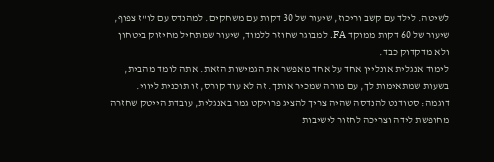לשיטה. לילד עם קשב וריכוז, שיעור של 30 דקות עם משחקים. למהנדס עם לו"ז צפוף, שיעור של 60 דקות ממוקד FA. למבוגר שחוזר ללמוד, שיעור שמתחיל מחיזוק ביטחון ולא מדקדוק כבד.
לימוד אנגלית אונליין אחד על אחד מאפשר את הגמישות הזאת. אתה לומד מהבית, בשעות שמתאימות לך, עם מורה שמכיר אותך. זה לא עוד קורס, זו תוכנית ליווי.
דוגמה: סטודנט להנדסה שהיה צריך להציג פרויקט גמר באנגלית, עובדת הייטק שחזרה מחופשת לידה וצריכה לחזור לישיבות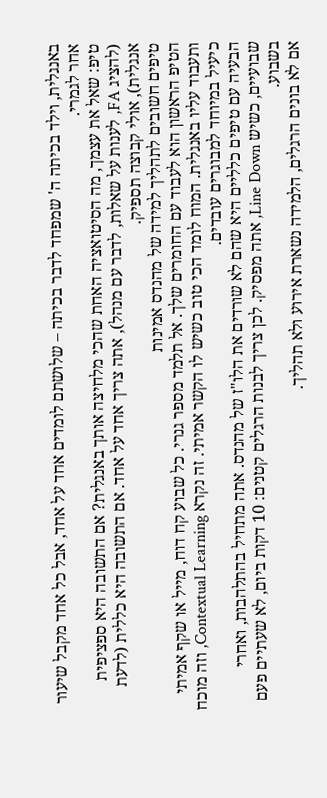באנגלית, וילד בכיתה ה' שמפחד לדבר בכיתה – שלושתם לומדים אחד על אחד, אבל כל אחד מקבל שיעור אחר לגמרי.
טיפ: שאל את עצמך, מה הסיטואציה האחת שהכי מלחיצה אותך באנגלית? אם התשובה היא ספציפית (להציג FA, לענות על שאלות, לדבר עם מנהל), אתה צריך אחד על אחד. אם התשובה היא כללית (לדעת אנגלית), אולי קבוצה תספיק.
טיפים חשובים לתהליך למידה של מהנדס אמינות
הטיפ הראשון הוא לעבוד עם החומרים שלך. אל תלמד מספר גנרי. כל שבוע קח דוח, מייל או שקף אמיתי ותעבוד עליו באנגלית. המוח לומד הכי טוב כשיש לו הקשר אמיתי. זה נקרא Contextual Learning, וזה מוכח כיעיל במיוחד למבוגרים עובדים.
הבעיה עם טיפים כלליים היא שהם לא שורדים את הלו"ז של מהנדס. אתה מתחיל בהתלהבות, ואחרי שבועיים, כשיש Line Down, אתה מפסיק. לכן צריך לבנות הרגלים קטנים: 10 דקות ביום, לא שעתיים פעם בשבוע.
אם לא בונים הרגלים, הלמידה נשארת אירוע ולא תהליך.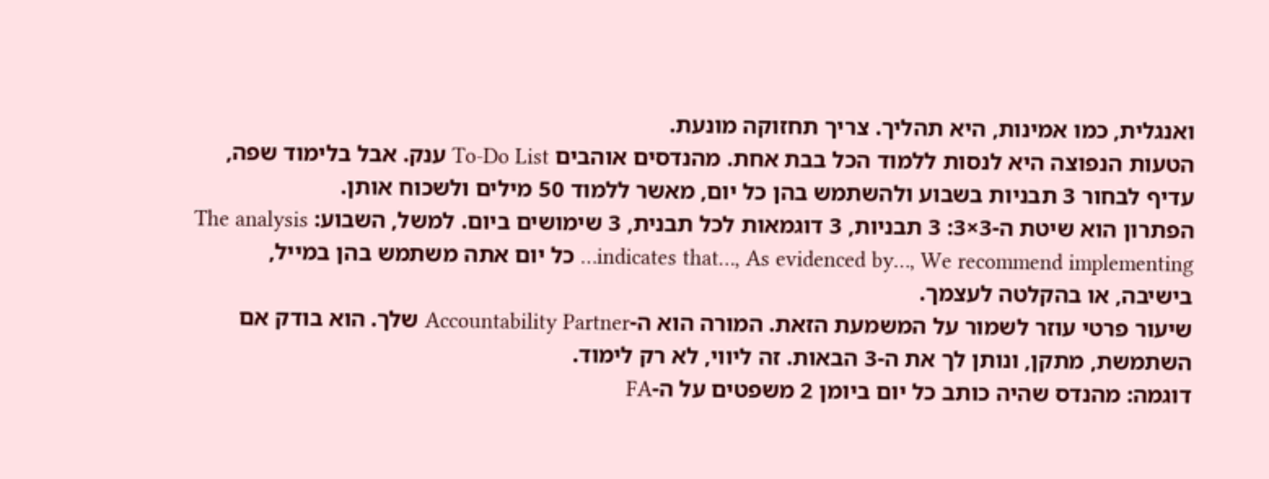ואנגלית, כמו אמינות, היא תהליך. צריך תחזוקה מונעת.
הטעות הנפוצה היא לנסות ללמוד הכל בבת אחת. מהנדסים אוהבים To-Do List ענק. אבל בלימוד שפה, עדיף לבחור 3 תבניות בשבוע ולהשתמש בהן כל יום, מאשר ללמוד 50 מילים ולשכוח אותן.
הפתרון הוא שיטת ה-3×3: 3 תבניות, 3 דוגמאות לכל תבנית, 3 שימושים ביום. למשל, השבוע: The analysis indicates that…, As evidenced by…, We recommend implementing… כל יום אתה משתמש בהן במייל, בישיבה, או בהקלטה לעצמך.
שיעור פרטי עוזר לשמור על המשמעת הזאת. המורה הוא ה-Accountability Partner שלך. הוא בודק אם השתמשת, מתקן, ונותן לך את ה-3 הבאות. זה ליווי, לא רק לימוד.
דוגמה: מהנדס שהיה כותב כל יום ביומן 2 משפטים על ה-FA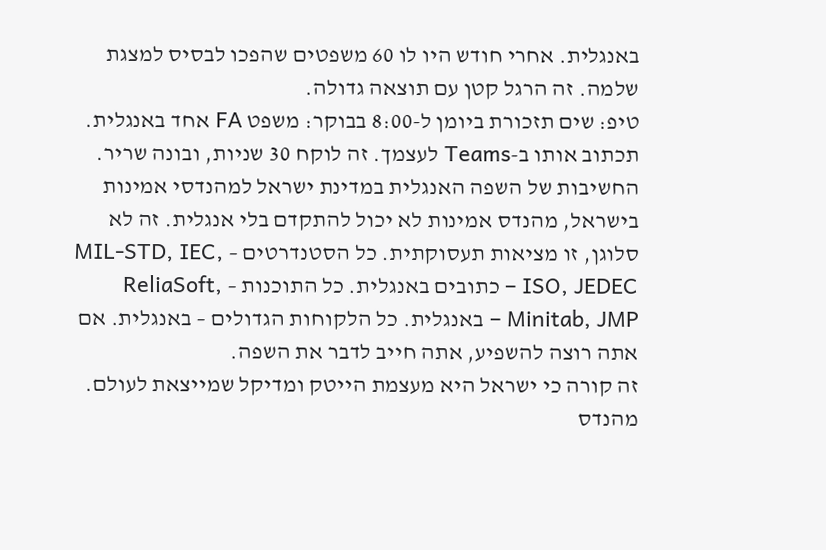באנגלית. אחרי חודש היו לו 60 משפטים שהפכו לבסיס למצגת שלמה. זה הרגל קטן עם תוצאה גדולה.
טיפ: שים תזכורת ביומן ל-8:00 בבוקר: משפט FA אחד באנגלית. תכתוב אותו ב-Teams לעצמך. זה לוקח 30 שניות, ובונה שריר.
החשיבות של השפה האנגלית במדינת ישראל למהנדסי אמינות
בישראל, מהנדס אמינות לא יכול להתקדם בלי אנגלית. זה לא סלוגן, זו מציאות תעסוקתית. כל הסטנדרטים – MIL-STD, IEC, ISO, JEDEC – כתובים באנגלית. כל התוכנות – ReliaSoft, Minitab, JMP – באנגלית. כל הלקוחות הגדולים – באנגלית. אם אתה רוצה להשפיע, אתה חייב לדבר את השפה.
זה קורה כי ישראל היא מעצמת הייטק ומדיקל שמייצאת לעולם. מהנדס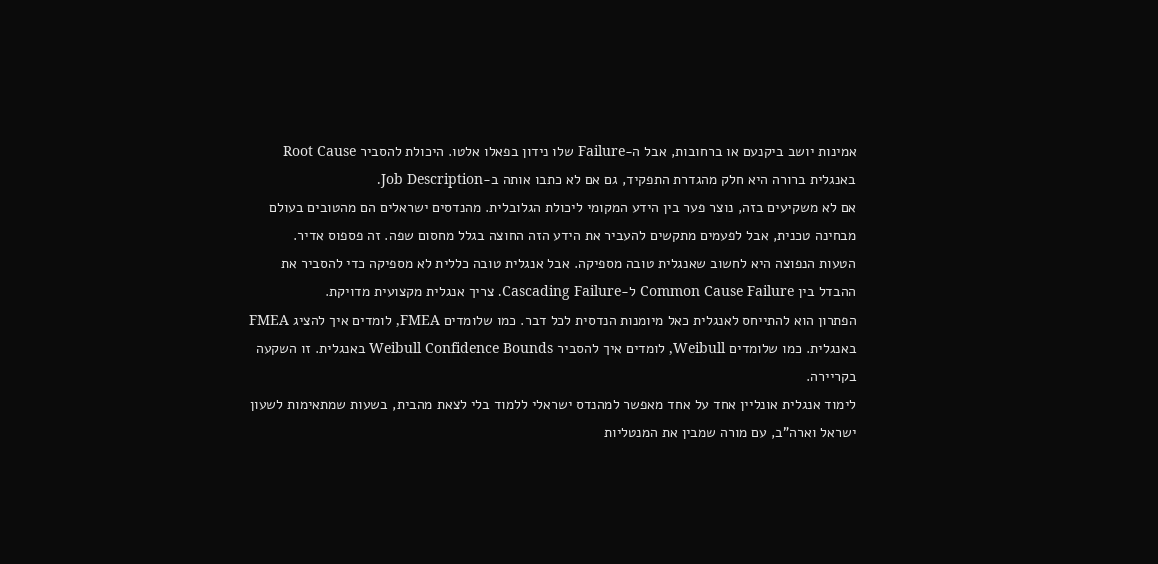אמינות יושב ביקנעם או ברחובות, אבל ה-Failure שלו נידון בפאלו אלטו. היכולת להסביר Root Cause באנגלית ברורה היא חלק מהגדרת התפקיד, גם אם לא כתבו אותה ב-Job Description.
אם לא משקיעים בזה, נוצר פער בין הידע המקומי ליכולת הגלובלית. מהנדסים ישראלים הם מהטובים בעולם מבחינה טכנית, אבל לפעמים מתקשים להעביר את הידע הזה החוצה בגלל מחסום שפה. זה פספוס אדיר.
הטעות הנפוצה היא לחשוב שאנגלית טובה מספיקה. אבל אנגלית טובה כללית לא מספיקה כדי להסביר את ההבדל בין Common Cause Failure ל-Cascading Failure. צריך אנגלית מקצועית מדויקת.
הפתרון הוא להתייחס לאנגלית כאל מיומנות הנדסית לכל דבר. כמו שלומדים FMEA, לומדים איך להציג FMEA באנגלית. כמו שלומדים Weibull, לומדים איך להסביר Weibull Confidence Bounds באנגלית. זו השקעה בקריירה.
לימוד אנגלית אונליין אחד על אחד מאפשר למהנדס ישראלי ללמוד בלי לצאת מהבית, בשעות שמתאימות לשעון ישראל וארה"ב, עם מורה שמבין את המנטליות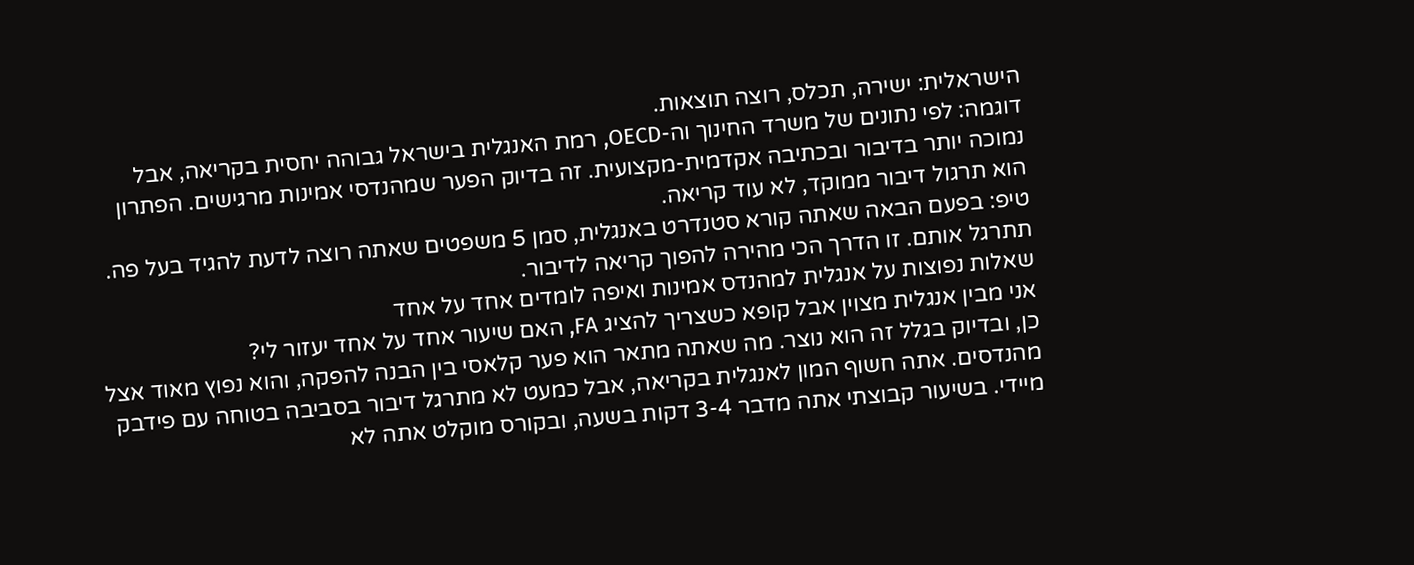הישראלית: ישירה, תכלס, רוצה תוצאות.
דוגמה: לפי נתונים של משרד החינוך וה-OECD, רמת האנגלית בישראל גבוהה יחסית בקריאה, אבל נמוכה יותר בדיבור ובכתיבה אקדמית-מקצועית. זה בדיוק הפער שמהנדסי אמינות מרגישים. הפתרון הוא תרגול דיבור ממוקד, לא עוד קריאה.
טיפ: בפעם הבאה שאתה קורא סטנדרט באנגלית, סמן 5 משפטים שאתה רוצה לדעת להגיד בעל פה. תתרגל אותם. זו הדרך הכי מהירה להפוך קריאה לדיבור.
שאלות נפוצות על אנגלית למהנדס אמינות ואיפה לומדים אחד על אחד
אני מבין אנגלית מצוין אבל קופא כשצריך להציג FA, האם שיעור אחד על אחד יעזור לי?
כן, ובדיוק בגלל זה הוא נוצר. מה שאתה מתאר הוא פער קלאסי בין הבנה להפקה, והוא נפוץ מאוד אצל מהנדסים. אתה חשוף המון לאנגלית בקריאה, אבל כמעט לא מתרגל דיבור בסביבה בטוחה עם פידבק מיידי. בשיעור קבוצתי אתה מדבר 3-4 דקות בשעה, ובקורס מוקלט אתה לא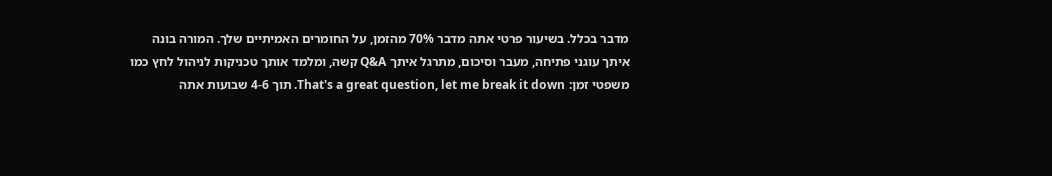מדבר בכלל. בשיעור פרטי אתה מדבר 70% מהזמן, על החומרים האמיתיים שלך. המורה בונה איתך עוגני פתיחה, מעבר וסיכום, מתרגל איתך Q&A קשה, ומלמד אותך טכניקות לניהול לחץ כמו משפטי זמן: That's a great question, let me break it down. תוך 4-6 שבועות אתה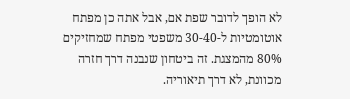לא הופך לדובר שפת אם, אבל אתה כן מפתח אוטומטיות ל-30-40 משפטי מפתח שמחזיקים 80% מהמצגת. זה ביטחון שנבנה דרך חזרה מכוונת, לא דרך תיאוריה.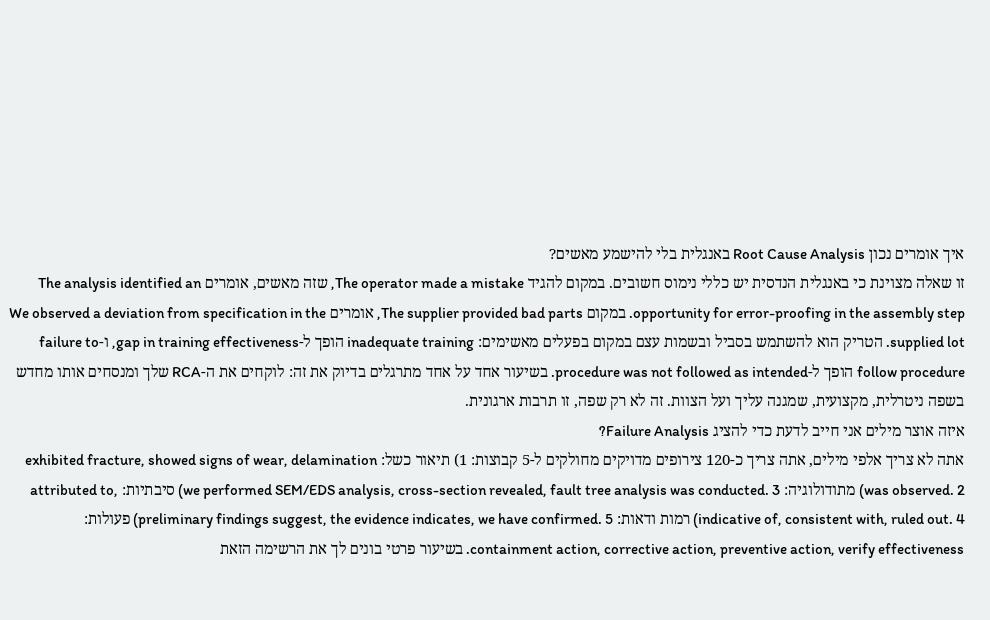איך אומרים נכון Root Cause Analysis באנגלית בלי להישמע מאשים?
זו שאלה מצוינת כי באנגלית הנדסית יש כללי נימוס חשובים. במקום להגיד The operator made a mistake, שזה מאשים, אומרים The analysis identified an opportunity for error-proofing in the assembly step. במקום The supplier provided bad parts, אומרים We observed a deviation from specification in the supplied lot. הטריק הוא להשתמש בסביל ובשמות עצם במקום בפעלים מאשימים: inadequate training הופך ל-gap in training effectiveness, ו-failure to follow procedure הופך ל-procedure was not followed as intended. בשיעור אחד על אחד מתרגלים בדיוק את זה: לוקחים את ה-RCA שלך ומנסחים אותו מחדש בשפה ניטרלית, מקצועית, שמגנה עליך ועל הצוות. זה לא רק שפה, זו תרבות ארגונית.
איזה אוצר מילים אני חייב לדעת כדי להציג Failure Analysis?
אתה לא צריך אלפי מילים, אתה צריך כ-120 צירופים מדויקים מחולקים ל-5 קבוצות: 1) תיאור כשל: exhibited fracture, showed signs of wear, delamination was observed. 2) מתודולוגיה: we performed SEM/EDS analysis, cross-section revealed, fault tree analysis was conducted. 3) סיבתיות: attributed to, indicative of, consistent with, ruled out. 4) רמות ודאות: preliminary findings suggest, the evidence indicates, we have confirmed. 5) פעולות: containment action, corrective action, preventive action, verify effectiveness. בשיעור פרטי בונים לך את הרשימה הזאת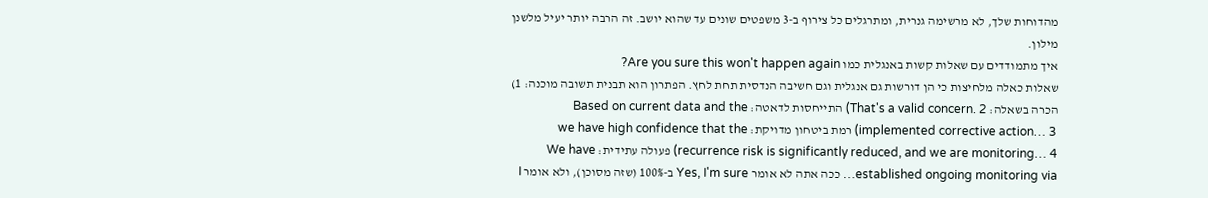מהדוחות שלך, לא מרשימה גנרית, ומתרגלים כל צירוף ב-3 משפטים שונים עד שהוא יושב. זה הרבה יותר יעיל מלשנן מילון.
איך מתמודדים עם שאלות קשות באנגלית כמו Are you sure this won't happen again?
שאלות כאלה מלחיצות כי הן דורשות גם אנגלית וגם חשיבה הנדסית תחת לחץ. הפתרון הוא תבנית תשובה מוכנה: 1) הכרה בשאלה: That's a valid concern. 2) התייחסות לדאטה: Based on current data and the implemented corrective action… 3) רמת ביטחון מדויקת: we have high confidence that the recurrence risk is significantly reduced, and we are monitoring… 4) פעולה עתידית: We have established ongoing monitoring via… ככה אתה לא אומר Yes, I'm sure ב-100% (שזה מסוכן), ולא אומר I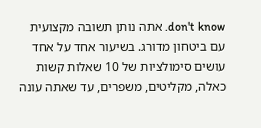don't know. אתה נותן תשובה מקצועית עם ביטחון מדורג. בשיעור אחד על אחד עושים סימולציות של 10 שאלות קשות כאלה, מקליטים, משפרים, עד שאתה עונה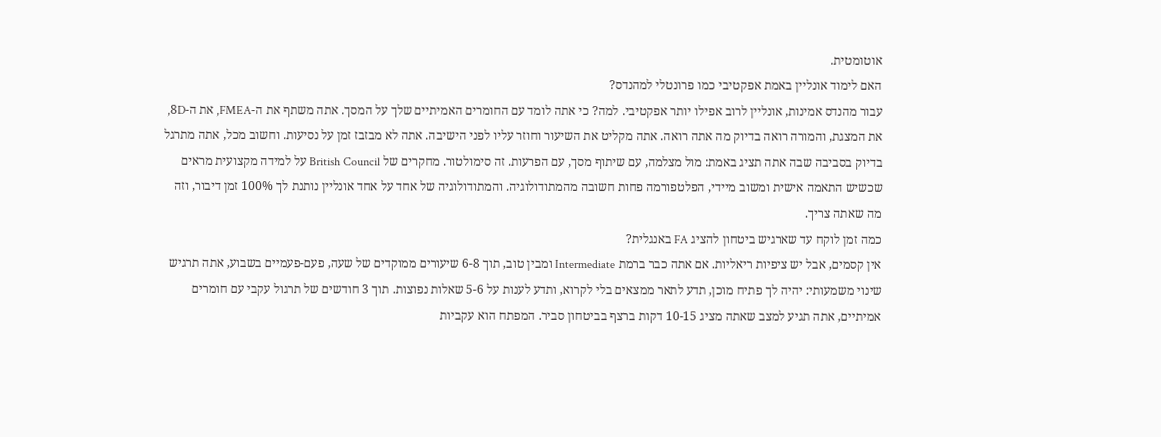אוטומטית.
האם לימוד אונליין באמת אפקטיבי כמו פרונטלי למהנדס?
עבור מהנדס אמינות, אונליין לרוב אפילו יותר אפקטיבי. למה? כי אתה לומד עם החומרים האמיתיים שלך על המסך. אתה משתף את ה-FMEA, את ה-8D, את המצגת, והמורה רואה בדיוק מה אתה רואה. אתה מקליט את השיעור וחוזר עליו לפני הישיבה. אתה לא מבזבז זמן על נסיעות. וחשוב מכל, אתה מתרגל בדיוק בסביבה שבה אתה תציג באמת: מול מצלמה, עם שיתוף מסך, עם הפרעות. זה סימולטור. מחקרים של British Council על למידה מקצועית מראים שכשיש התאמה אישית ומשוב מיידי, הפלטפורמה פחות חשובה מהמתודולוגיה. והמתודולוגיה של אחד על אחד אונליין נותנת לך 100% זמן דיבור, וזה מה שאתה צריך.
כמה זמן לוקח עד שארגיש ביטחון להציג FA באנגלית?
אין קסמים, אבל יש ציפיות ריאליות. אם אתה כבר ברמת Intermediate ומבין טוב, תוך 6-8 שיעורים ממוקדים של שעה, פעם-פעמיים בשבוע, אתה תרגיש שינוי משמעותי: יהיה לך פתיח מוכן, תדע לתאר ממצאים בלי לקרוא, ותדע לענות על 5-6 שאלות נפוצות. תוך 3 חודשים של תרגול עקבי עם חומרים אמיתיים, אתה תגיע למצב שאתה מציג 10-15 דקות ברצף בביטחון סביר. המפתח הוא עקביות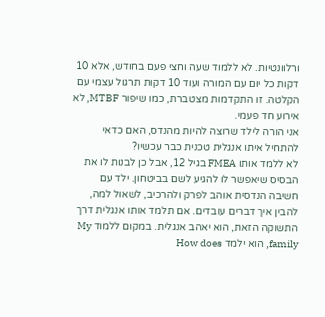ורלוונטיות. לא ללמוד שעה וחצי פעם בחודש, אלא 10 דקות כל יום עם המורה ועוד 10 דקות תרגול עצמי עם הקלטה. זו התקדמות מצטברת, כמו שיפור MTBF, לא אירוע חד פעמי.
אני הורה לילד שרוצה להיות מהנדס, האם כדאי להתחיל איתו אנגלית טכנית כבר עכשיו?
לא ללמד אותו FMEA בגיל 12, אבל כן לבנות לו את הבסיס שיאפשר לו להגיע לשם בביטחון. ילד עם חשיבה הנדסית אוהב לפרק ולהרכיב, לשאול למה, להבין איך דברים עובדים. אם תלמד אותו אנגלית דרך התשוקה הזאת, הוא יאהב אנגלית. במקום ללמוד My family, הוא ילמד How does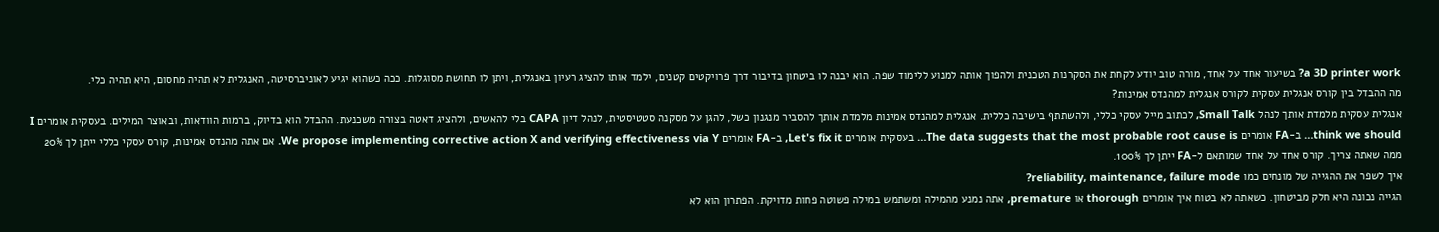a 3D printer work? בשיעור אחד על אחד, מורה טוב יודע לקחת את הסקרנות הטכנית ולהפוך אותה למנוע ללימוד שפה. הוא יבנה לו ביטחון בדיבור דרך פרויקטים קטנים, ילמד אותו להציג רעיון באנגלית, ויתן לו תחושת מסוגלות. ככה כשהוא יגיע לאוניברסיטה, האנגלית לא תהיה מחסום, היא תהיה כלי.
מה ההבדל בין קורס אנגלית עסקית לקורס אנגלית למהנדס אמינות?
אנגלית עסקית מלמדת אותך לנהל Small Talk, לכתוב מייל עסקי כללי, ולהשתתף בישיבה כללית. אנגלית למהנדס אמינות מלמדת אותך להסביר מנגנון כשל, להגן על מסקנה סטטיסטית, לנהל דיון CAPA בלי להאשים, ולהציג דאטה בצורה משכנעת. ההבדל הוא בדיוק, ברמות הוודאות, ובאוצר המילים. בעסקית אומרים I think we should… ב-FA אומרים The data suggests that the most probable root cause is… בעסקית אומרים Let's fix it, ב-FA אומרים We propose implementing corrective action X and verifying effectiveness via Y. אם אתה מהנדס אמינות, קורס עסקי כללי ייתן לך 20% ממה שאתה צריך. קורס אחד על אחד שמותאם ל-FA ייתן לך 100%.
איך לשפר את ההגייה של מונחים כמו reliability, maintenance, failure mode?
הגייה נכונה היא חלק מביטחון. כשאתה לא בטוח איך אומרים thorough או premature, אתה נמנע מהמילה ומשתמש במילה פשוטה פחות מדויקת. הפתרון הוא לא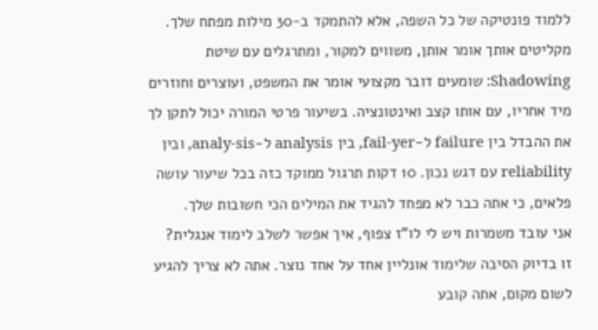ללמוד פונטיקה של כל השפה, אלא להתמקד ב-30 מילות מפתח שלך. מקליטים אותך אומר אותן, משווים למקור, ומתרגלים עם שיטת Shadowing: שומעים דובר מקצועי אומר את המשפט, ועוצרים וחוזרים מיד אחריו, עם אותו קצב ואינטונציה. בשיעור פרטי המורה יכול לתקן לך את ההבדל בין failure ל-fail-yer, בין analysis ל-analy-sis, ובין reliability עם דגש נכון. 10 דקות תרגול ממוקד כזה בכל שיעור עושה פלאים, כי אתה כבר לא מפחד להגיד את המילים הכי חשובות שלך.
אני עובד משמרות ויש לי לו"ז צפוף, איך אפשר לשלב לימוד אנגלית?
זו בדיוק הסיבה שלימוד אונליין אחד על אחד נוצר. אתה לא צריך להגיע לשום מקום, אתה קובע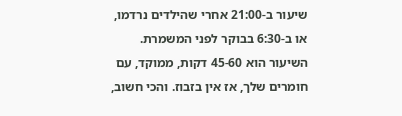שיעור ב-21:00 אחרי שהילדים נרדמו, או ב-6:30 בבוקר לפני המשמרת. השיעור הוא 45-60 דקות, ממוקד, עם חומרים שלך, אז אין בזבוז. והכי חשוב,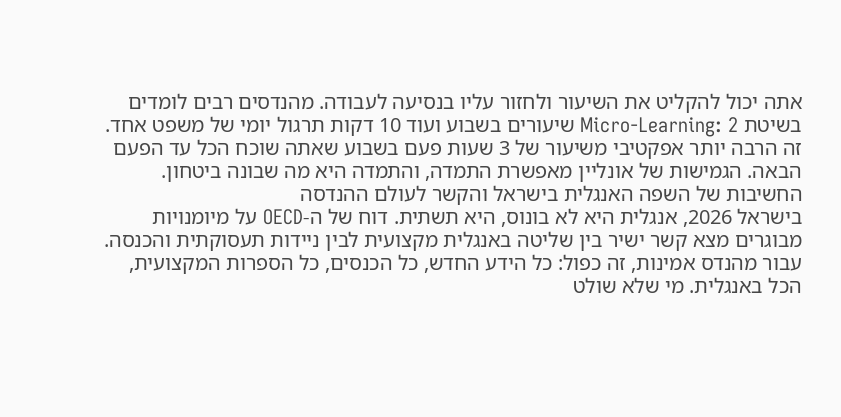אתה יכול להקליט את השיעור ולחזור עליו בנסיעה לעבודה. מהנדסים רבים לומדים בשיטת Micro-Learning: 2 שיעורים בשבוע ועוד 10 דקות תרגול יומי של משפט אחד. זה הרבה יותר אפקטיבי משיעור של 3 שעות פעם בשבוע שאתה שוכח הכל עד הפעם הבאה. הגמישות של אונליין מאפשרת התמדה, והתמדה היא מה שבונה ביטחון.
החשיבות של השפה האנגלית בישראל והקשר לעולם ההנדסה
בישראל 2026, אנגלית היא לא בונוס, היא תשתית. דוח של ה-OECD על מיומנויות מבוגרים מצא קשר ישיר בין שליטה באנגלית מקצועית לבין ניידות תעסוקתית והכנסה. עבור מהנדס אמינות, זה כפול: כל הידע החדש, כל הכנסים, כל הספרות המקצועית, הכל באנגלית. מי שלא שולט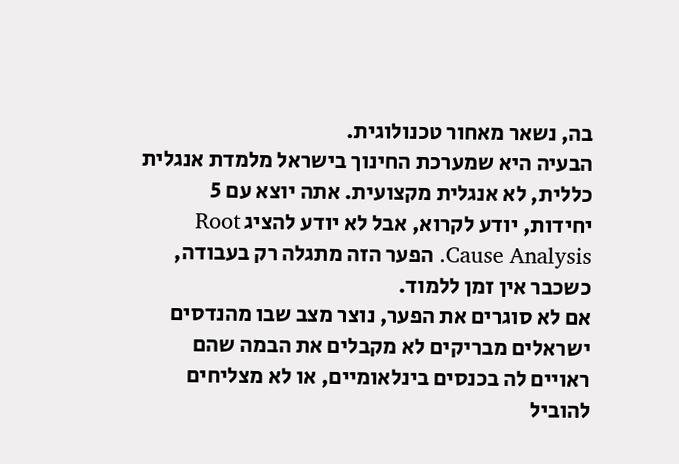בה, נשאר מאחור טכנולוגית.
הבעיה היא שמערכת החינוך בישראל מלמדת אנגלית כללית, לא אנגלית מקצועית. אתה יוצא עם 5 יחידות, יודע לקרוא, אבל לא יודע להציג Root Cause Analysis. הפער הזה מתגלה רק בעבודה, כשכבר אין זמן ללמוד.
אם לא סוגרים את הפער, נוצר מצב שבו מהנדסים ישראלים מבריקים לא מקבלים את הבמה שהם ראויים לה בכנסים בינלאומיים, או לא מצליחים להוביל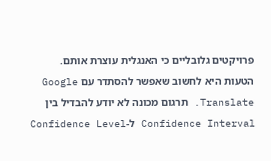פרויקטים גלובליים כי האנגלית עוצרת אותם.
הטעות היא לחשוב שאפשר להסתדר עם Google Translate. תרגום מכונה לא יודע להבדיל בין Confidence Interval ל-Confidence Level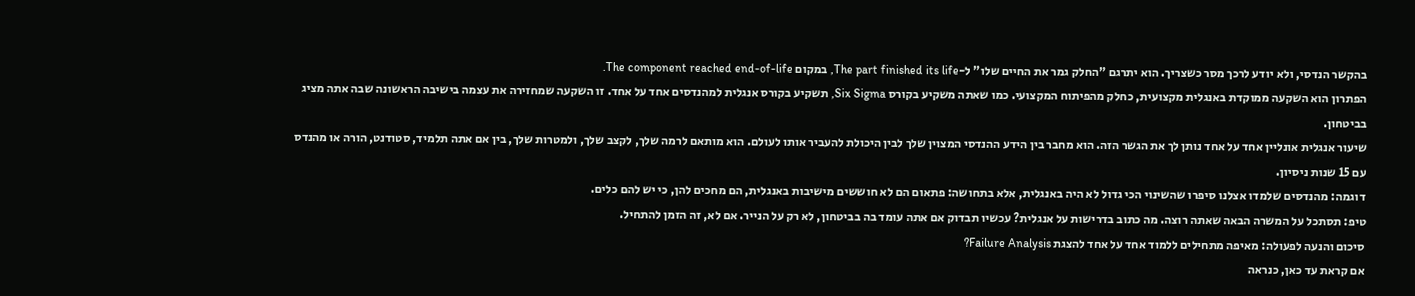בהקשר הנדסי, ולא יודע לרכך מסר כשצריך. הוא יתרגם "החלק גמר את החיים שלו" ל-The part finished its life, במקום The component reached end-of-life.
הפתרון הוא השקעה ממוקדת באנגלית מקצועית, כחלק מהפיתוח המקצועי. כמו שאתה משקיע בקורס Six Sigma, תשקיע בקורס אנגלית למהנדסים אחד על אחד. זו השקעה שמחזירה את עצמה בישיבה הראשונה שבה אתה מציג בביטחון.
שיעור אנגלית אונליין אחד על אחד נותן לך את הגשר הזה. הוא מחבר בין הידע ההנדסי המצוין שלך לבין היכולת להעביר אותו לעולם. הוא מותאם לרמה שלך, לקצב שלך, ולמטרות שלך, בין אם אתה תלמיד, סטודנט, הורה או מהנדס עם 15 שנות ניסיון.
דוגמה: מהנדסים שלמדו אצלנו סיפרו שהשינוי הכי גדול לא היה באנגלית, אלא בתחושה: פתאום הם לא חוששים מישיבות באנגלית, הם מחכים להן, כי יש להם כלים.
טיפ: תסתכל על המשרה הבאה שאתה רוצה. מה כתוב בדרישות על אנגלית? עכשיו תבדוק אם אתה עומד בה בביטחון, לא רק על הנייר. אם לא, זה הזמן להתחיל.
סיכום והנעה לפעולה: מאיפה מתחילים ללמוד אחד על אחד להצגת Failure Analysis?
אם קראת עד כאן, כנראה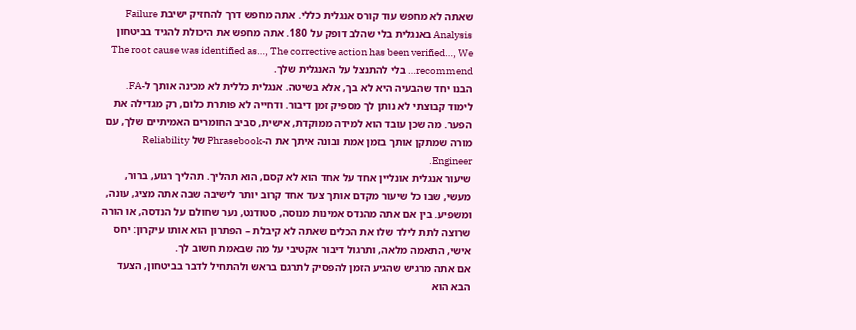שאתה לא מחפש עוד קורס אנגלית כללי. אתה מחפש דרך להחזיק ישיבת Failure Analysis באנגלית בלי שהלב דופק על 180. אתה מחפש את היכולת להגיד בביטחון The root cause was identified as…, The corrective action has been verified…, We recommend… בלי להתנצל על האנגלית שלך.
הבנו יחד שהבעיה היא לא בך, אלא בשיטה. אנגלית כללית לא מכינה אותך ל-FA. לימוד קבוצתי לא נותן לך מספיק זמן דיבור. ודחייה לא פותרת כלום, רק מגדילה את הפער. מה שכן עובד הוא למידה ממוקדת, אישית, סביב החומרים האמיתיים שלך, עם מורה שמתקן אותך בזמן אמת ובונה איתך את ה-Phrasebook של Reliability Engineer.
שיעור אנגלית אונליין אחד על אחד הוא לא קסם, הוא תהליך. תהליך רגוע, ברור, מעשי, שבו כל שיעור מקדם אותך צעד אחד קרוב יותר לישיבה שבה אתה מציג, עונה, ומשפיע. בין אם אתה מהנדס אמינות מנוסה, סטודנט, נער שחולם על הנדסה, או הורה שרוצה לתת לילד שלו את הכלים שאתה לא קיבלת – הפתרון הוא אותו עיקרון: יחס אישי, התאמה מלאה, ותרגול דיבור אקטיבי על מה שבאמת חשוב לך.
אם אתה מרגיש שהגיע הזמן להפסיק לתרגם בראש ולהתחיל לדבר בביטחון, הצעד הבא הוא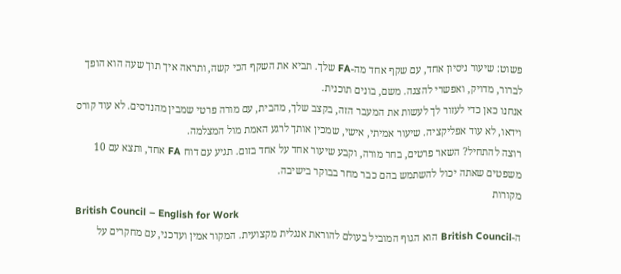פשוט: שיעור ניסיון אחד, עם שקף אחד מה-FA שלך. תביא את השקף הכי קשה, ותראה איך תוך שעה הוא הופך לברור, מדויק, ואפשרי להצגה. משם, בונים תוכנית.
אנחנו כאן כדי לעזור לך לעשות את המעבר הזה, בקצב שלך, מהבית, עם מורה פרטי שמבין מהנדסים. לא עוד קורס וידאו, לא עוד אפליקציה. שיעור אמיתי, אישי, שמכין אותך לרגע האמת מול המצלמה.
רוצה להתחיל? השאר פרטים, בחר מורה, וקבע שיעור אחד על אחד בזום. תגיע עם דוח FA אחד, ותצא עם 10 משפטים שאתה יכול להשתמש בהם כבר מחר בבוקר בישיבה.
מקורות
British Council – English for Work
ה-British Council הוא הגוף המוביל בעולם להוראת אנגלית מקצועית. המקור אמין ועדכני, עם מחקרים על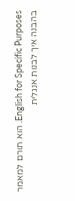English for Specific Purposes. הוא תורם למאמר בהבנה איך לבנות אנגלית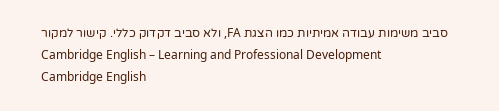סביב משימות עבודה אמיתיות כמו הצגת FA, ולא סביב דקדוק כללי. קישור למקור
Cambridge English – Learning and Professional Development
Cambridge English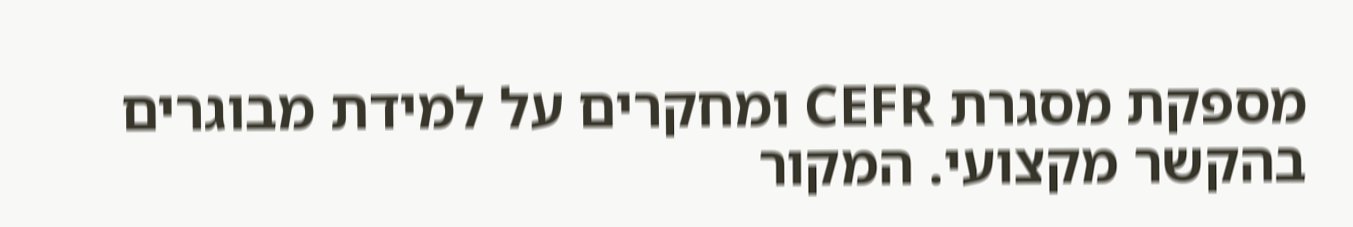מספקת מסגרת CEFR ומחקרים על למידת מבוגרים בהקשר מקצועי. המקור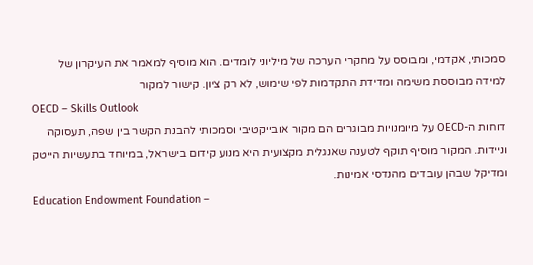סמכותי, אקדמי, ומבוסס על מחקרי הערכה של מיליוני לומדים. הוא מוסיף למאמר את העיקרון של למידה מבוססת משימה ומדידת התקדמות לפי שימוש, לא רק ציון. קישור למקור
OECD – Skills Outlook
דוחות ה-OECD על מיומנויות מבוגרים הם מקור אובייקטיבי וסמכותי להבנת הקשר בין שפה, תעסוקה וניידות. המקור מוסיף תוקף לטענה שאנגלית מקצועית היא מנוע קידום בישראל, במיוחד בתעשיות הייטק ומדיקל שבהן עובדים מהנדסי אמינות.
Education Endowment Foundation –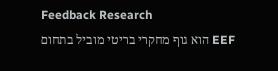Feedback Research
EEF הוא גוף מחקרי בריטי מוביל בתחום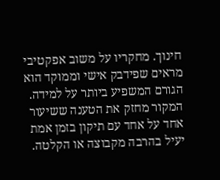חינוך. מחקריו על משוב אפקטיבי מראים שפידבק אישי וממוקד הוא הגורם המשפיע ביותר על למידה. המקור מחזק את הטענה ששיעור אחד על אחד עם תיקון בזמן אמת יעיל בהרבה מקבוצה או הקלטה.